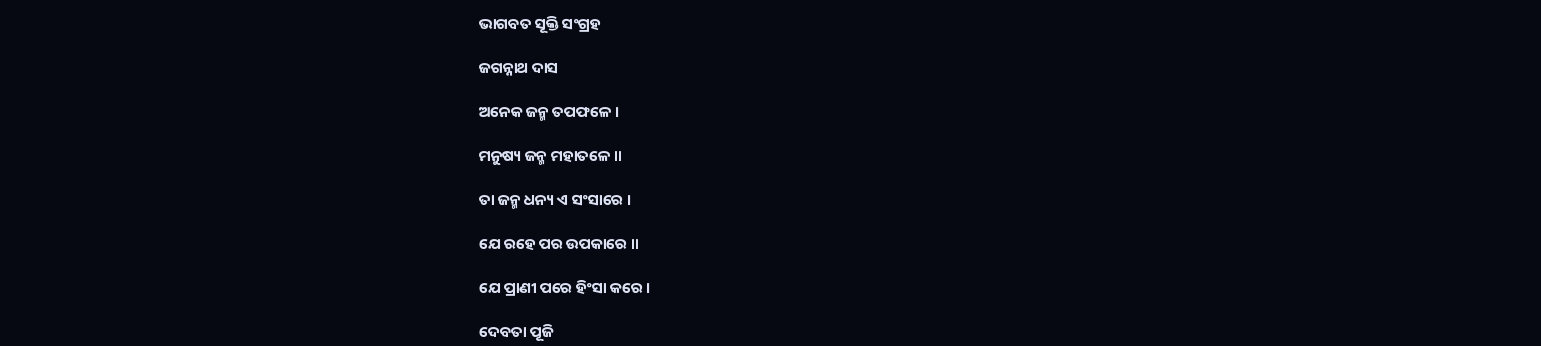ଭାଗବତ ସୂକ୍ତି ସଂଗ୍ରହ

ଜଗନ୍ନାଥ ଦାସ

ଅନେକ ଜନ୍ମ ତପଫଳେ ।

ମନୁଷ୍ୟ ଜନ୍ମ ମହାତଳେ ॥

ତା ଜନ୍ମ ଧନ୍ୟ ଏ ସଂସାରେ ।

ଯେ ରହେ ପର ଉପକାରେ ॥

ଯେ ପ୍ରାଣୀ ପରେ ହିଂସା କରେ ।

ଦେବତା ପୂଜି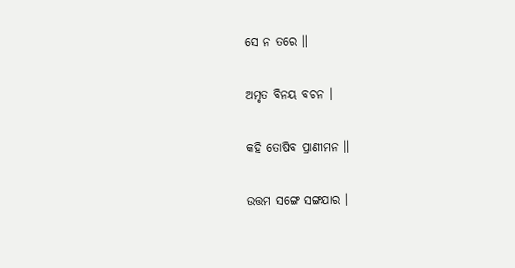ସେ ନ ତରେ ॥

ଅମୃତ ବିନୟ ବଚନ ।

କହି ତୋଷିବ ପ୍ରାଣୀମନ ॥

ଉତ୍ତମ ସଙ୍ଗେ ସଙ୍ଗଯାର ।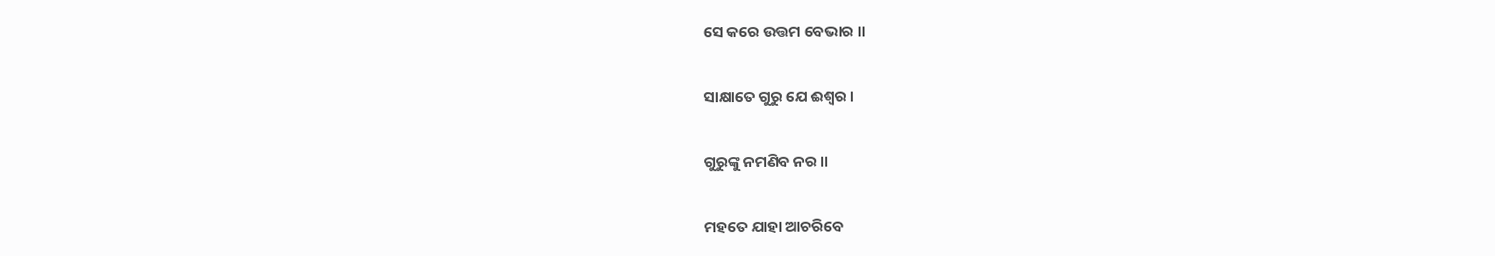ସେ କରେ ଉତ୍ତମ ବେଭାର ॥

ସାକ୍ଷାତେ ଗୁରୁ ଯେ ଈଶ୍ୱର ।

ଗୁରୁଙ୍କୁ ନମଣିବ ନର ॥

ମହତେ ଯାହା ଆଚରିବେ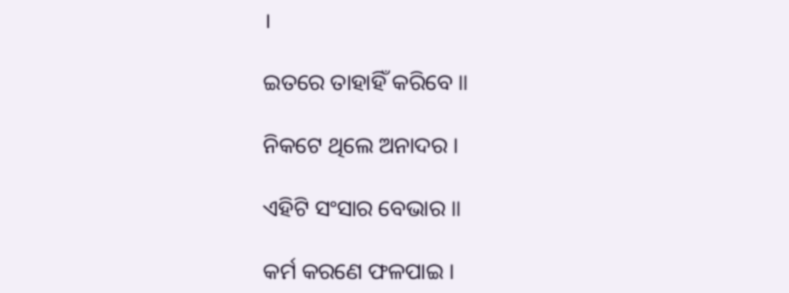।

ଇତରେ ତାହାହିଁ କରିବେ ॥

ନିକଟେ ଥିଲେ ଅନାଦର ।

ଏହିଟି ସଂସାର ବେଭାର ॥

କର୍ମ କରଣେ ଫଳପାଇ ।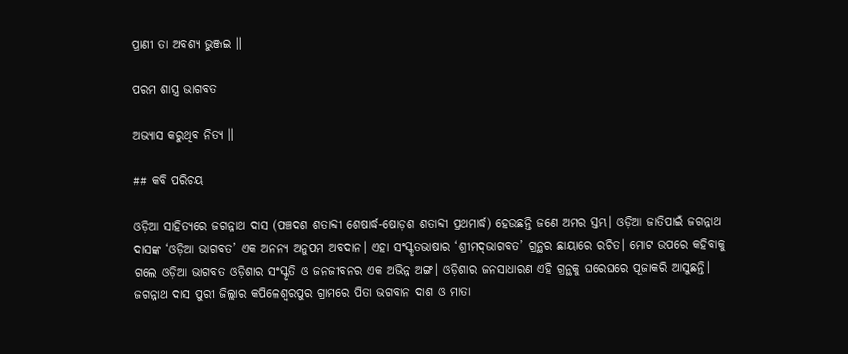ପ୍ରାଣୀ ତା ଅବଶ୍ୟ ଭୁଞ୍ଜଇ ॥

ପରମ ଶାସ୍ତ୍ର ଭାଗବତ

ଅଭ୍ୟାସ କରୁଥିବ ନିତ୍ୟ ॥

## କବି ପରିଚୟ

ଓଡ଼ିଆ ସାହିତ୍ୟରେ ଜଗନ୍ନାଥ ଦାସ (ପଞ୍ଚଦଶ ଶତାବ୍ଦୀ ଶେଷାର୍ଦ୍ଧ-ଷୋଡ଼ଶ ଶତାବ୍ଦୀ ପ୍ରଥମାର୍ଦ୍ଧ) ହେଉଛନ୍ତି ଜଣେ ଅମର ସ୍ତମ୍ଭ। ଓଡ଼ିଆ ଜାତିପାଇଁ ଜଗନ୍ନାଥ ଦାସଙ୍କ ‘ଓଡ଼ିଆ ଭାଗବତ’ ଏକ ଅନନ୍ୟ ଅନୁପମ ଅବଦାନ। ଏହା ସଂସ୍କୃତଭାଷାର ‘ଶ୍ରୀମଦ୍‌ଭାଗବତ’ ଗ୍ରନ୍ଥର ଛାୟାରେ ରଚିତ। ମୋଟ ଉପରେ କହିବାକୁ ଗଲେ ଓଡ଼ିଆ ଭାଗବତ ଓଡ଼ିଶାର ସଂସ୍କୃତି ଓ ଜନଜୀବନର ଏକ ଅଭିନ୍ନ ଅଙ୍ଗ। ଓଡ଼ିଶାର ଜନସାଧାରଣ ଏହି ଗ୍ରନ୍ଥକୁ ଘରେଘରେ ପୂଜାକରି ଆସୁଛନ୍ତି। ଜଗନ୍ନାଥ ଦାସ ପୁରୀ ଜିଲ୍ଲାର କପିଳେଶ୍ୱରପୁର ଗ୍ରାମରେ ପିତା ଭଗବାନ ଦାଶ ଓ ମାତା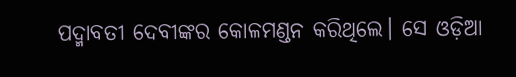ପଦ୍ମାବତୀ ଦେବୀଙ୍କର କୋଳମଣ୍ଡନ କରିଥିଲେ। ସେ ଓଡ଼ିଆ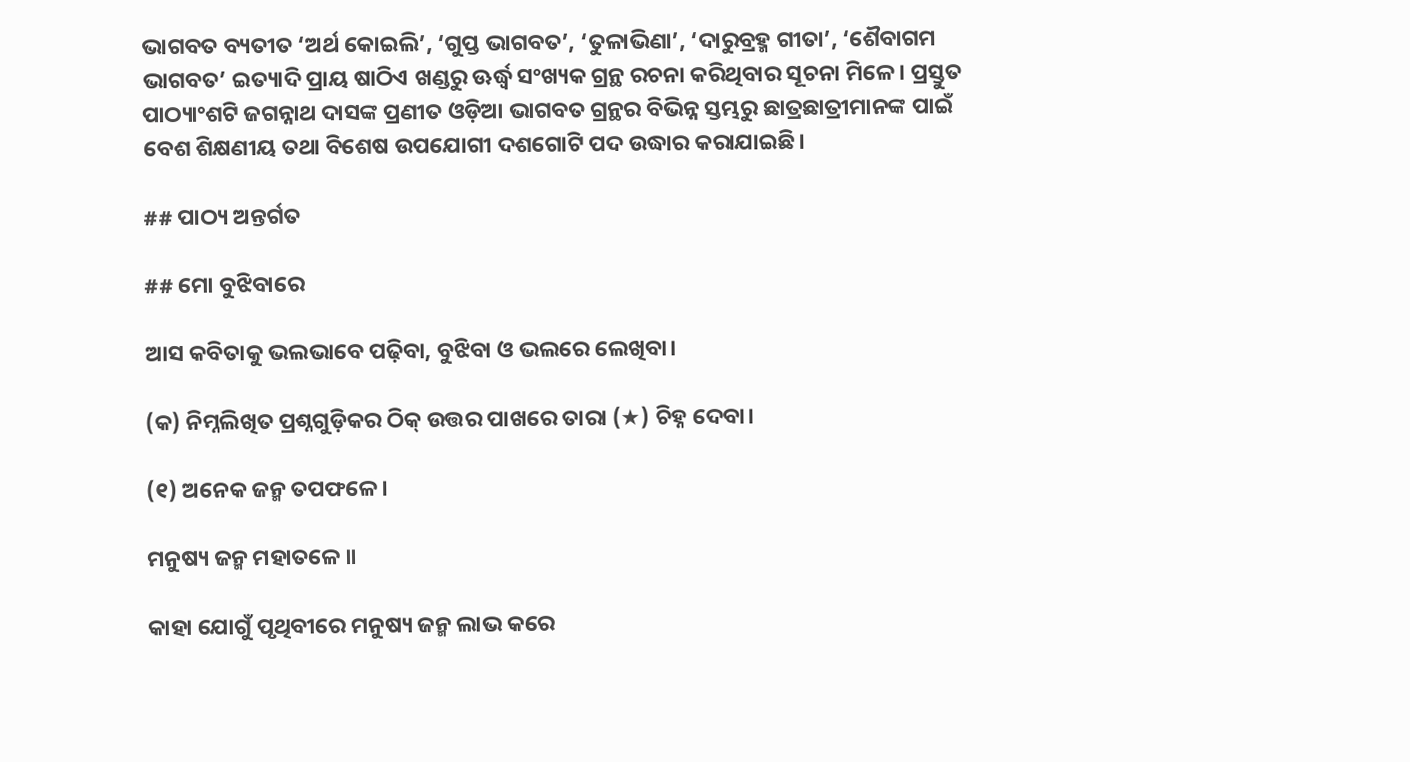ଭାଗବତ ବ୍ୟତୀତ ‘ଅର୍ଥ କୋଇଲି’, ‘ଗୁପ୍ତ ଭାଗବତ’, ‘ତୁଳାଭିଣା’, ‘ଦାରୁବ୍ରହ୍ମ ଗୀତା’, ‘ଶୈବାଗମ ଭାଗବତ’ ଇତ୍ୟାଦି ପ୍ରାୟ ଷାଠିଏ ଖଣ୍ଡରୁ ଊର୍ଦ୍ଧ୍ୱ ସଂଖ୍ୟକ ଗ୍ରନ୍ଥ ରଚନା କରିଥିବାର ସୂଚନା ମିଳେ। ପ୍ରସ୍ତୁତ ପାଠ୍ୟାଂଶଟି ଜଗନ୍ନାଥ ଦାସଙ୍କ ପ୍ରଣୀତ ଓଡ଼ିଆ ଭାଗବତ ଗ୍ରନ୍ଥର ବିଭିନ୍ନ ସ୍ତମ୍ଭରୁ ଛାତ୍ରଛାତ୍ରୀମାନଙ୍କ ପାଇଁ ବେଶ ଶିକ୍ଷଣୀୟ ତଥା ବିଶେଷ ଉପଯୋଗୀ ଦଶଗୋଟି ପଦ ଉଦ୍ଧାର କରାଯାଇଛି।

## ପାଠ୍ୟ ଅନ୍ତର୍ଗତ

## ମୋ ବୁଝିବାରେ

ଆସ କବିତାକୁ ଭଲଭାବେ ପଢ଼ିବା, ବୁଝିବା ଓ ଭଲରେ ଲେଖିବା।

(କ) ନିମ୍ନଲିଖିତ ପ୍ରଶ୍ନଗୁଡ଼ିକର ଠିକ୍ ଉତ୍ତର ପାଖରେ ତାରା (★) ଚିହ୍ନ ଦେବା।

(୧) ଅନେକ ଜନ୍ମ ତପଫଳେ।

ମନୁଷ୍ୟ ଜନ୍ମ ମହାତଳେ ॥

କାହା ଯୋଗୁଁ ପୃଥିବୀରେ ମନୁଷ୍ୟ ଜନ୍ମ ଲାଭ କରେ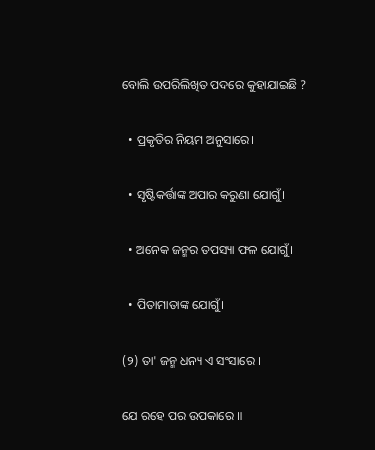ବୋଲି ଉପରିଲିଖିତ ପଦରେ କୁହାଯାଇଛି ?

  • ପ୍ରକୃତିର ନିୟମ ଅନୁସାରେ।

  • ସୃଷ୍ଟିକର୍ତ୍ତାଙ୍କ ଅପାର କରୁଣା ଯୋଗୁଁ।

  • ଅନେକ ଜନ୍ମର ତପସ୍ୟା ଫଳ ଯୋଗୁଁ।

  • ପିତାମାତାଙ୍କ ଯୋଗୁଁ।

(୨) ତା' ଜନ୍ମ ଧନ୍ୟ ଏ ସଂସାରେ ।

ଯେ ରହେ ପର ଉପକାରେ ॥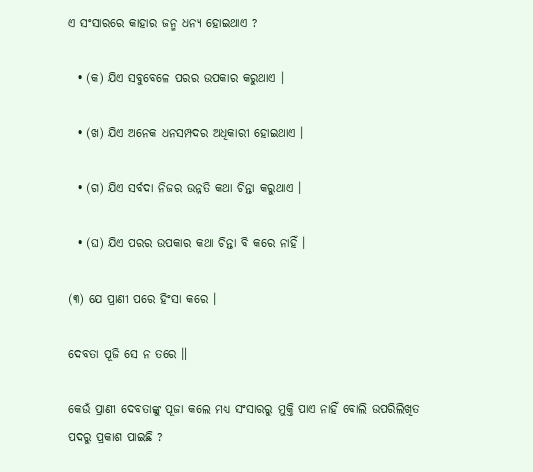ଏ ସଂସାରରେ କାହାର ଜନ୍ମ ଧନ୍ୟ ହୋଇଥାଏ ?

  • (କ) ଯିଏ ସବୁବେଳେ ପରର ଉପକାର କରୁଥାଏ ।

  • (ଖ) ଯିଏ ଅନେକ ଧନସମ୍ପଦର ଅଧିକାରୀ ହୋଇଥାଏ ।

  • (ଗ) ଯିଏ ସର୍ବଦା ନିଜର ଉନ୍ନତି କଥା ଚିନ୍ତା କରୁଥାଏ ।

  • (ଘ) ଯିଏ ପରର ଉପକାର କଥା ଚିନ୍ତା ବି କରେ ନାହିଁ ।

(୩) ଯେ ପ୍ରାଣୀ ପରେ ହିଂସା କରେ ।

ଦେବତା ପୂଜି ସେ ନ ତରେ ॥

କେଉଁ ପ୍ରାଣୀ ଦେବତାଙ୍କୁ ପୂଜା କଲେ ମଧ୍ୟ ସଂସାରରୁ ମୁକ୍ତି ପାଏ ନାହିଁ ବୋଲି ଉପରିଲିଖିତ ପଦରୁ ପ୍ରକାଶ ପାଇଛି ?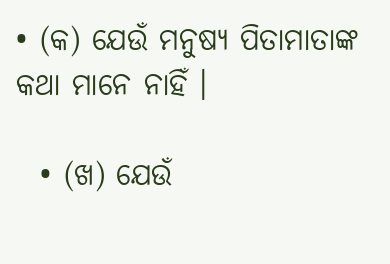• (କ) ଯେଉଁ ମନୁଷ୍ୟ ପିତାମାତାଙ୍କ କଥା ମାନେ ନାହିଁ ।

  • (ଖ) ଯେଉଁ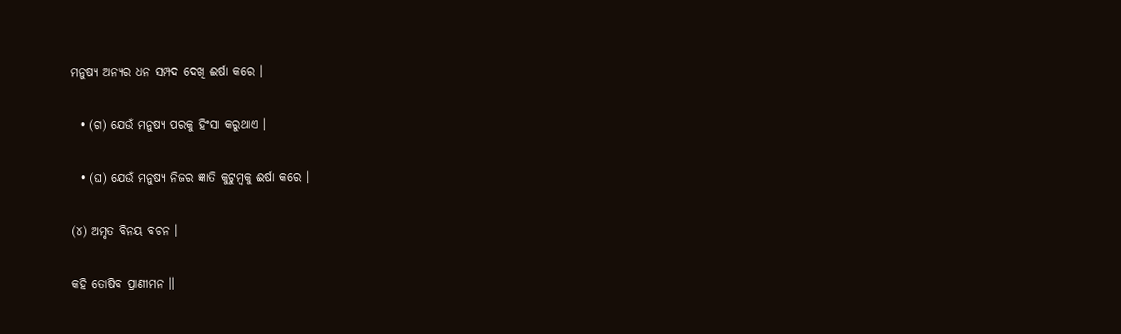ମନୁଷ୍ୟ ଅନ୍ୟର ଧନ ସମ୍ପଦ ଦେଖି ଈର୍ଷା କରେ ।

  • (ଗ) ଯେଉଁ ମନୁଷ୍ୟ ପରକୁ ହିଂସା କରୁଥାଏ ।

  • (ଘ) ଯେଉଁ ମନୁଷ୍ୟ ନିଜର ଜ୍ଞାତି କୁଟୁମ୍ବକୁ ଈର୍ଷା କରେ ।

(୪) ଅମୃତ ବିନୟ ବଚନ ।

କହି ତୋଷିବ ପ୍ରାଣୀମନ ॥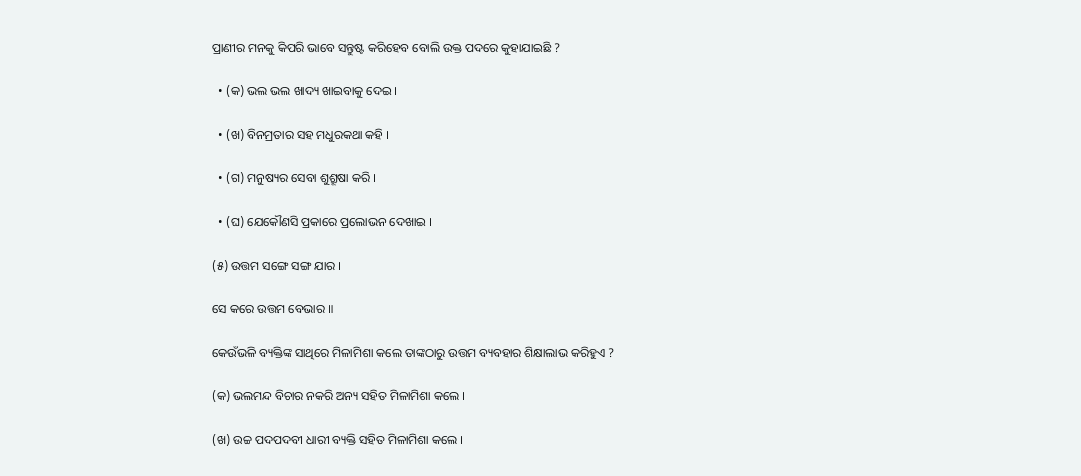ପ୍ରାଣୀର ମନକୁ କିପରି ଭାବେ ସନ୍ତୁଷ୍ଟ କରିହେବ ବୋଲି ଉକ୍ତ ପଦରେ କୁହାଯାଇଛି ?

  • (କ) ଭଲ ଭଲ ଖାଦ୍ୟ ଖାଇବାକୁ ଦେଇ ।

  • (ଖ) ବିନମ୍ରତାର ସହ ମଧୁରକଥା କହି ।

  • (ଗ) ମନୁଷ୍ୟର ସେବା ଶୁଶ୍ରୂଷା କରି ।

  • (ଘ) ଯେକୌଣସି ପ୍ରକାରେ ପ୍ରଲୋଭନ ଦେଖାଇ ।

(୫) ଉତ୍ତମ ସଙ୍ଗେ ସଙ୍ଗ ଯାର ।

ସେ କରେ ଉତ୍ତମ ବେଭାର ॥

କେଉଁଭଳି ବ୍ୟକ୍ତିଙ୍କ ସାଥିରେ ମିଳାମିଶା କଲେ ତାଙ୍କଠାରୁ ଉତ୍ତମ ବ୍ୟବହାର ଶିକ୍ଷାଲାଭ କରିହୁଏ ?

(କ) ଭଲମନ୍ଦ ବିଚାର ନକରି ଅନ୍ୟ ସହିତ ମିଳାମିଶା କଲେ ।

(ଖ) ଉଚ୍ଚ ପଦପଦବୀ ଧାରୀ ବ୍ୟକ୍ତି ସହିତ ମିଳାମିଶା କଲେ ।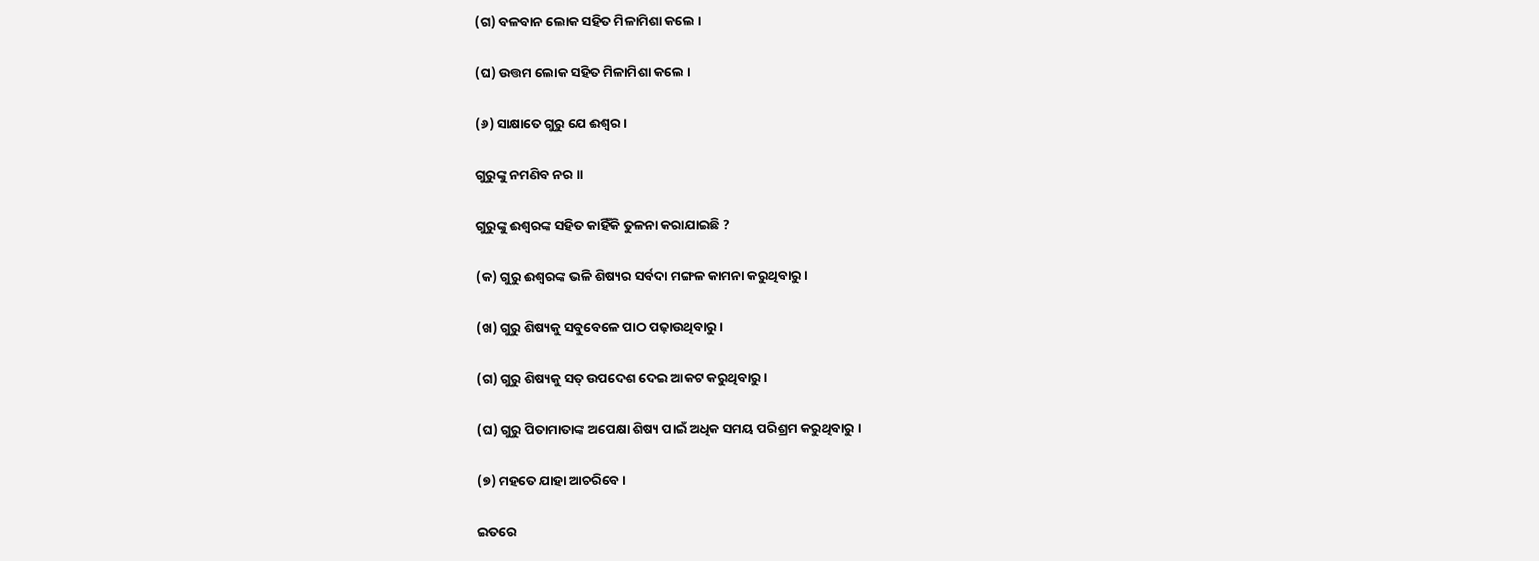(ଗ) ବଳବାନ ଲୋକ ସହିତ ମିଳାମିଶା କଲେ ।

(ଘ) ଉତ୍ତମ ଲୋକ ସହିତ ମିଳାମିଶା କଲେ ।

(୬) ସାକ୍ଷାତେ ଗୁରୁ ଯେ ଈଶ୍ୱର ।

ଗୁରୁଙ୍କୁ ନମଣିବ ନର ॥

ଗୁରୁଙ୍କୁ ଈଶ୍ୱରଙ୍କ ସହିତ କାହିଁକି ତୁଳନା କରାଯାଇଛି ?

(କ) ଗୁରୁ ଈଶ୍ୱରଙ୍କ ଭଳି ଶିଷ୍ୟର ସର୍ବଦା ମଙ୍ଗଳ କାମନା କରୁଥିବାରୁ ।

(ଖ) ଗୁରୁ ଶିଷ୍ୟକୁ ସବୁବେଳେ ପାଠ ପଢ଼ାଉଥିବାରୁ ।

(ଗ) ଗୁରୁ ଶିଷ୍ୟକୁ ସତ୍ ଉପଦେଶ ଦେଇ ଆକଟ କରୁଥିବାରୁ ।

(ଘ) ଗୁରୁ ପିତାମାତାଙ୍କ ଅପେକ୍ଷା ଶିଷ୍ୟ ପାଇଁ ଅଧିକ ସମୟ ପରିଶ୍ରମ କରୁଥିବାରୁ ।

(୭) ମହତେ ଯାହା ଆଚରିବେ ।

ଇତରେ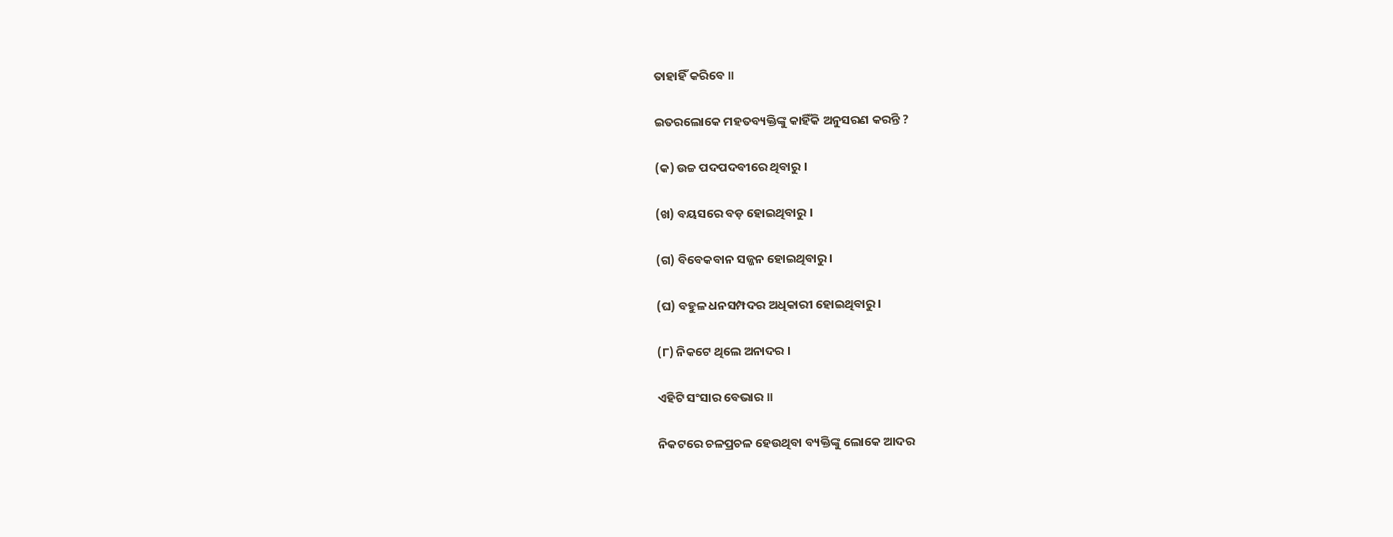ତାହାହିଁ କରିବେ ॥

ଇତରଲୋକେ ମହତବ୍ୟକ୍ତିଙ୍କୁ କାହିଁକି ଅନୁସରଣ କରନ୍ତି ?

(କ) ଉଚ୍ଚ ପଦପଦବୀରେ ଥିବାରୁ ।

(ଖ) ବୟସରେ ବଡ଼ ହୋଇଥିବାରୁ ।

(ଗ) ବିବେକବାନ ସଜ୍ଜନ ହୋଇଥିବାରୁ ।

(ଘ) ବହୁଳ ଧନସମ୍ପଦର ଅଧିକାରୀ ହୋଇଥିବାରୁ ।

(୮) ନିକଟେ ଥିଲେ ଅନାଦର ।

ଏହିଟି ସଂସାର ବେଭାର ॥

ନିକଟରେ ଚଳପ୍ରଚଳ ହେଉଥିବା ବ୍ୟକ୍ତିଙ୍କୁ ଲୋକେ ଆଦର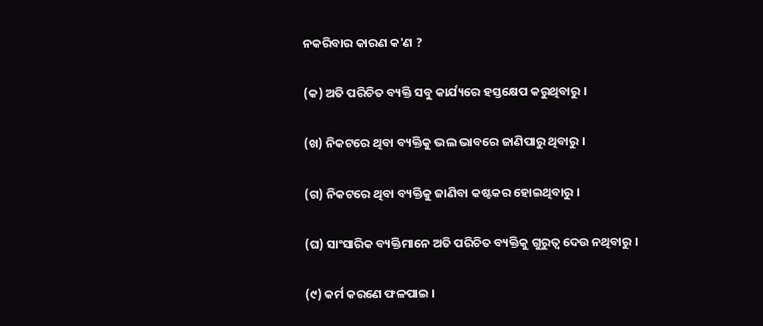ନକରିବାର କାରଣ କ'ଣ ?

(କ) ଅତି ପରିଚିତ ବ୍ୟକ୍ତି ସବୁ କାର୍ଯ୍ୟରେ ହସ୍ତକ୍ଷେପ କରୁଥିବାରୁ ।

(ଖ) ନିକଟରେ ଥିବା ବ୍ୟକ୍ତିକୁ ଭଲ ଭାବରେ ଜାଣିପାରୁ ଥିବାରୁ ।

(ଗ) ନିକଟରେ ଥିବା ବ୍ୟକ୍ତିକୁ ଜାଣିବା କଷ୍ଟକର ହୋଇଥିବାରୁ ।

(ଘ) ସାଂସାରିକ ବ୍ୟକ୍ତିମାନେ ଅତି ପରିଚିତ ବ୍ୟକ୍ତିକୁ ଗୁରୁତ୍ୱ ଦେଉ ନଥିବାରୁ ।

(୯) କର୍ମ କରଣେ ଫଳପାଇ ।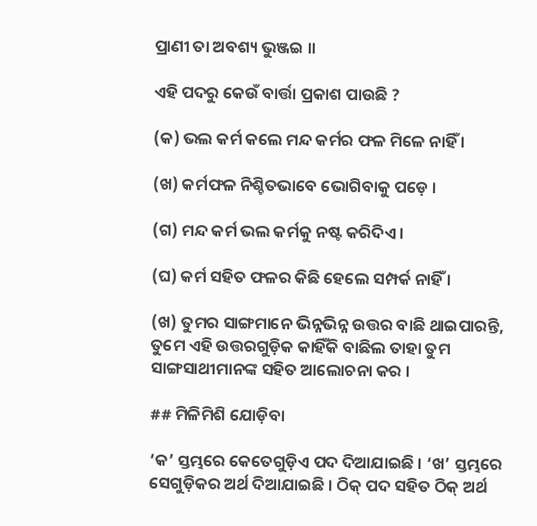ପ୍ରାଣୀ ତା ଅବଶ୍ୟ ଭୁଞ୍ଜଇ ॥

ଏହି ପଦରୁ କେଉଁ ବାର୍ତ୍ତା ପ୍ରକାଶ ପାଉଛି ?

(କ) ଭଲ କର୍ମ କଲେ ମନ୍ଦ କର୍ମର ଫଳ ମିଳେ ନାହିଁ ।

(ଖ) କର୍ମଫଳ ନିଶ୍ଚିତଭାବେ ଭୋଗିବାକୁ ପଡ଼େ ।

(ଗ) ମନ୍ଦ କର୍ମ ଭଲ କର୍ମକୁ ନଷ୍ଟ କରିଦିଏ ।

(ଘ) କର୍ମ ସହିତ ଫଳର କିଛି ହେଲେ ସମ୍ପର୍କ ନାହିଁ ।

(ଖ) ତୁମର ସାଙ୍ଗମାନେ ଭିନ୍ନଭିନ୍ନ ଉତ୍ତର ବାଛି ଥାଇପାରନ୍ତି, ତୁମେ ଏହି ଉତ୍ତରଗୁଡ଼ିକ କାହିଁକି ବାଛିଲ ତାହା ତୁମ ସାଙ୍ଗସାଥୀମାନଙ୍କ ସହିତ ଆଲୋଚନା କର ।

## ମିଳିମିଶି ଯୋଡ଼ିବା

‘କ’ ସ୍ତମ୍ଭରେ କେତେଗୁଡ଼ିଏ ପଦ ଦିଆଯାଇଛି । ‘ଖ’ ସ୍ତମ୍ଭରେ ସେଗୁଡ଼ିକର ଅର୍ଥ ଦିଆଯାଇଛି । ଠିକ୍ ପଦ ସହିତ ଠିକ୍ ଅର୍ଥ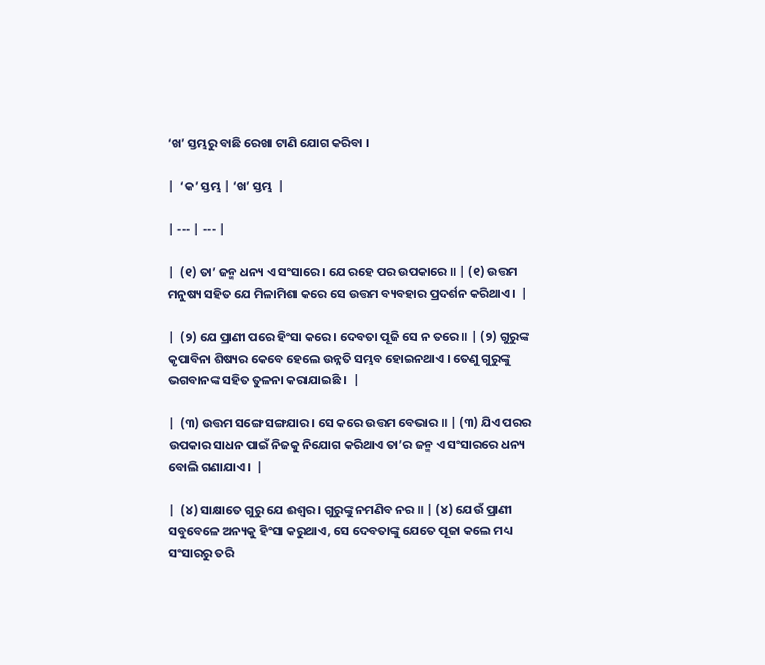‘ଖ’ ସ୍ତମ୍ଭରୁ ବାଛି ରେଖା ଟାଣି ଯୋଗ କରିବା ।

|  ‘କ’ ସ୍ତମ୍ଭ | ‘ଖ’ ସ୍ତମ୍ଭ  |

| --- | --- |

|  (୧) ତା’ ଜନ୍ମ ଧନ୍ୟ ଏ ସଂସାରେ । ଯେ ରହେ ପର ଉପକାରେ ॥ | (୧) ଉତ୍ତମ ମନୁଷ୍ୟ ସହିତ ଯେ ମିଳାମିଶା କରେ ସେ ଉତ୍ତମ ବ୍ୟବହାର ପ୍ରଦର୍ଶନ କରିଥାଏ ।  |

|  (୨) ଯେ ପ୍ରାଣୀ ପରେ ହିଂସା କରେ । ଦେବତା ପୂଜି ସେ ନ ତରେ ॥ | (୨) ଗୁରୁଙ୍କ କୃପାବିନା ଶିଷ୍ୟର କେବେ ହେଲେ ଉନ୍ନତି ସମ୍ଭବ ହୋଇନଥାଏ । ତେଣୁ ଗୁରୁଙ୍କୁ ଭଗବାନଙ୍କ ସହିତ ତୁଳନା କରାଯାଇଛି ।  |

|  (୩) ଉତ୍ତମ ସଙ୍ଗେ ସଙ୍ଗଯାର । ସେ କରେ ଉତ୍ତମ ବେଭାର ॥ | (୩) ଯିଏ ପରର ଉପକାର ସାଧନ ପାଇଁ ନିଜକୁ ନିଯୋଗ କରିଥାଏ ତା’ର ଜନ୍ମ ଏ ସଂସାରରେ ଧନ୍ୟ ବୋଲି ଗଣାଯାଏ ।  |

|  (୪) ସାକ୍ଷାତେ ଗୁରୁ ଯେ ଈଶ୍ୱର । ଗୁରୁଙ୍କୁ ନମଣିବ ନର ॥ | (୪) ଯେଉଁ ପ୍ରାଣୀ ସବୁବେଳେ ଅନ୍ୟକୁ ହିଂସା କରୁଥାଏ, ସେ ଦେବତାଙ୍କୁ ଯେତେ ପୂଜା କଲେ ମଧ୍ୟ ସଂସାରରୁ ତରି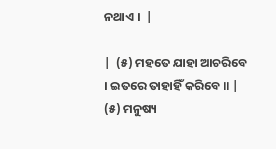ନଥାଏ ।  |

|  (୫) ମହତେ ଯାହା ଆଚରିବେ । ଇତରେ ତାହାହିଁ କରିବେ ॥ | (୫) ମନୁଷ୍ୟ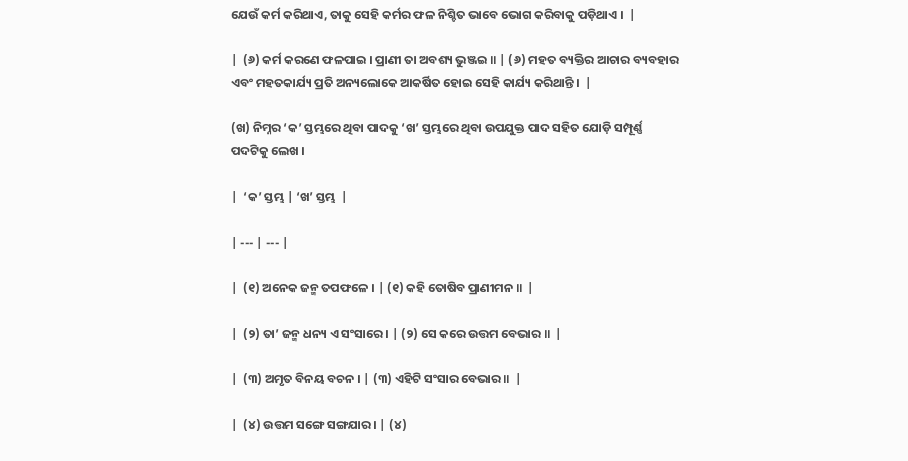ଯେଉଁ କର୍ମ କରିଥାଏ, ତାକୁ ସେହି କର୍ମର ଫଳ ନିଶ୍ଚିତ ଭାବେ ଭୋଗ କରିବାକୁ ପଡ଼ିଥାଏ ।  |

|  (୬) କର୍ମ କରଣେ ଫଳପାଇ । ପ୍ରାଣୀ ତା ଅବଶ୍ୟ ଭୁଞ୍ଜଇ ॥ | (୬) ମହତ ବ୍ୟକ୍ତିର ଆଚାର ବ୍ୟବହାର ଏବଂ ମହତକାର୍ଯ୍ୟ ପ୍ରତି ଅନ୍ୟଲୋକେ ଆକର୍ଷିତ ହୋଇ ସେହି କାର୍ଯ୍ୟ କରିଥାନ୍ତି ।  |

(ଖ) ନିମ୍ନର ‘କ’ ସ୍ତମ୍ଭରେ ଥିବା ପାଦକୁ ‘ଖ’ ସ୍ତମ୍ଭରେ ଥିବା ଉପଯୁକ୍ତ ପାଦ ସହିତ ଯୋଡ଼ି ସମ୍ପୂର୍ଣ୍ଣ ପଦଟିକୁ ଲେଖ ।

|  ‘କ’ ସ୍ତମ୍ଭ | ‘ଖ’ ସ୍ତମ୍ଭ  |

| --- | --- |

|  (୧) ଅନେକ ଜନ୍ମ ତପଫଳେ । | (୧) କହି ତୋଷିବ ପ୍ରାଣୀମନ ॥  |

|  (୨) ତା’ ଜନ୍ମ ଧନ୍ୟ ଏ ସଂସାରେ । | (୨) ସେ କରେ ଉତ୍ତମ ବେଭାର ॥  |

|  (୩) ଅମୃତ ବିନୟ ବଚନ । | (୩) ଏହିଟି ସଂସାର ବେଭାର ॥  |

|  (୪) ଉତ୍ତମ ସଙ୍ଗେ ସଙ୍ଗଯାର । | (୪)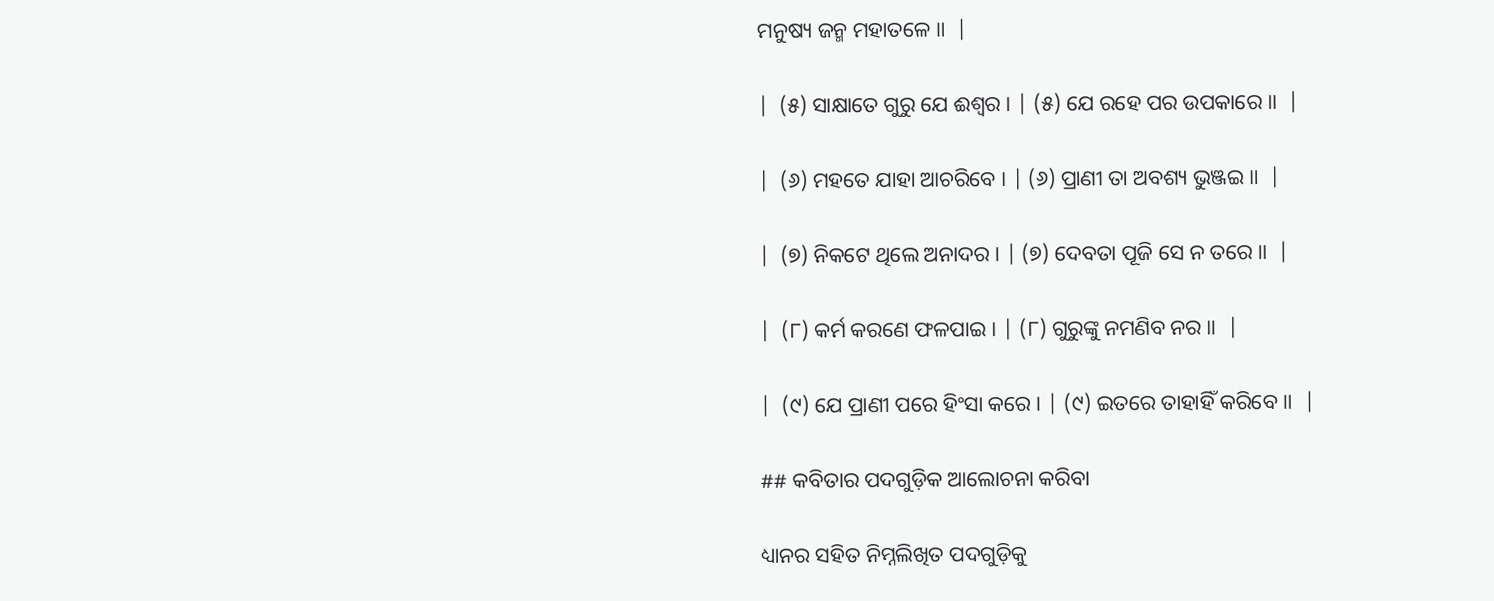ମନୁଷ୍ୟ ଜନ୍ମ ମହାତଳେ ॥  |

|  (୫) ସାକ୍ଷାତେ ଗୁରୁ ଯେ ଈଶ୍ୱର । | (୫) ଯେ ରହେ ପର ଉପକାରେ ॥  |

|  (୬) ମହତେ ଯାହା ଆଚରିବେ । | (୬) ପ୍ରାଣୀ ତା ଅବଶ୍ୟ ଭୁଞ୍ଜଇ ॥  |

|  (୭) ନିକଟେ ଥିଲେ ଅନାଦର । | (୭) ଦେବତା ପୂଜି ସେ ନ ତରେ ॥  |

|  (୮) କର୍ମ କରଣେ ଫଳପାଇ । | (୮) ଗୁରୁଙ୍କୁ ନମଣିବ ନର ॥  |

|  (୯) ଯେ ପ୍ରାଣୀ ପରେ ହିଂସା କରେ । | (୯) ଇତରେ ତାହାହିଁ କରିବେ ॥  |

## କବିତାର ପଦଗୁଡ଼ିକ ଆଲୋଚନା କରିବା

ଧ୍ୟାନର ସହିତ ନିମ୍ନଲିଖିତ ପଦଗୁଡ଼ିକୁ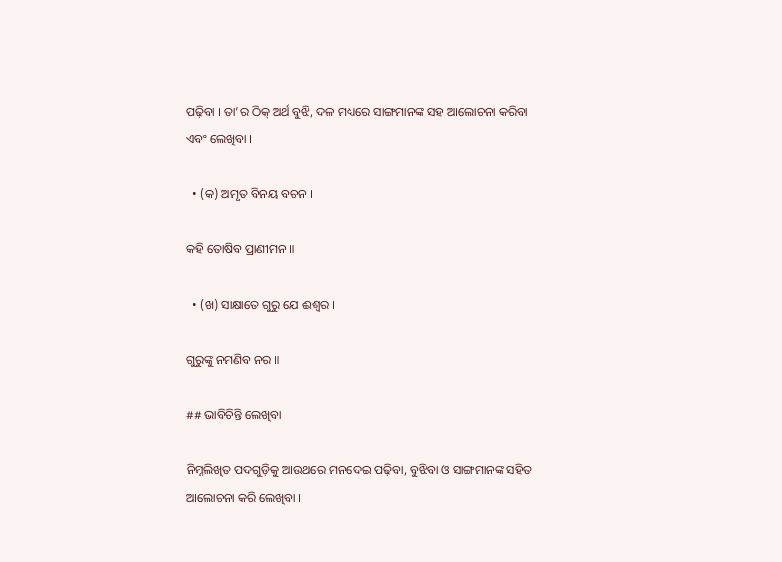ପଢ଼ିବା । ତା’ର ଠିକ୍ ଅର୍ଥ ବୁଝି, ଦଳ ମଧ୍ୟରେ ସାଙ୍ଗମାନଙ୍କ ସହ ଆଲୋଚନା କରିବା ଏବଂ ଲେଖିବା ।

  • (କ) ଅମୃତ ବିନୟ ବଚନ ।

କହି ତୋଷିବ ପ୍ରାଣୀମନ ॥

  • (ଖ) ସାକ୍ଷାତେ ଗୁରୁ ଯେ ଈଶ୍ୱର ।

ଗୁରୁଙ୍କୁ ନମଣିବ ନର ॥

## ଭାବିଚିନ୍ତି ଲେଖିବା

ନିମ୍ନଲିଖିତ ପଦଗୁଡ଼ିକୁ ଆଉଥରେ ମନଦେଇ ପଢ଼ିବା, ବୁଝିବା ଓ ସାଙ୍ଗମାନଙ୍କ ସହିତ ଆଲୋଚନା କରି ଲେଖିବା ।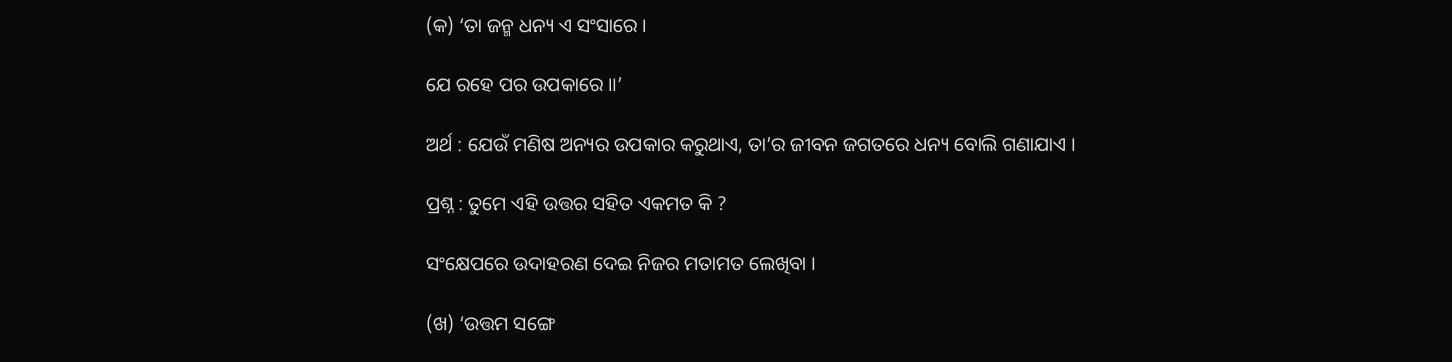(କ) ‘ତା ଜନ୍ମ ଧନ୍ୟ ଏ ସଂସାରେ ।

ଯେ ରହେ ପର ଉପକାରେ ॥’

ଅର୍ଥ : ଯେଉଁ ମଣିଷ ଅନ୍ୟର ଉପକାର କରୁଥାଏ, ତା’ର ଜୀବନ ଜଗତରେ ଧନ୍ୟ ବୋଲି ଗଣାଯାଏ ।

ପ୍ରଶ୍ନ : ତୁମେ ଏହି ଉତ୍ତର ସହିତ ଏକମତ କି ?

ସଂକ୍ଷେପରେ ଉଦାହରଣ ଦେଇ ନିଜର ମତାମତ ଲେଖିବା ।

(ଖ) ‘ଉତ୍ତମ ସଙ୍ଗେ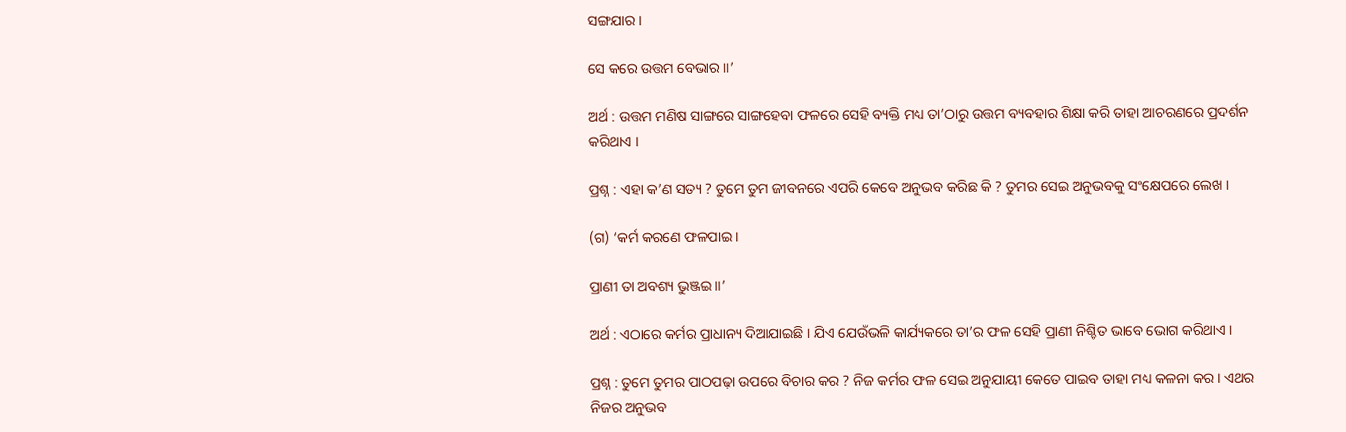ସଙ୍ଗଯାର ।

ସେ କରେ ଉତ୍ତମ ବେଭାର ॥’

ଅର୍ଥ : ଉତ୍ତମ ମଣିଷ ସାଙ୍ଗରେ ସାଙ୍ଗହେବା ଫଳରେ ସେହି ବ୍ୟକ୍ତି ମଧ୍ୟ ତା’ଠାରୁ ଉତ୍ତମ ବ୍ୟବହାର ଶିକ୍ଷା କରି ତାହା ଆଚରଣରେ ପ୍ରଦର୍ଶନ କରିଥାଏ ।

ପ୍ରଶ୍ନ : ଏହା କ’ଣ ସତ୍ୟ ? ତୁମେ ତୁମ ଜୀବନରେ ଏପରି କେବେ ଅନୁଭବ କରିଛ କି ? ତୁମର ସେଇ ଅନୁଭବକୁ ସଂକ୍ଷେପରେ ଲେଖ ।

(ଗ) ‘କର୍ମ କରଣେ ଫଳପାଇ ।

ପ୍ରାଣୀ ତା ଅବଶ୍ୟ ଭୁଞ୍ଜଇ ॥’

ଅର୍ଥ : ଏଠାରେ କର୍ମର ପ୍ରାଧାନ୍ୟ ଦିଆଯାଇଛି । ଯିଏ ଯେଉଁଭଳି କାର୍ଯ୍ୟକରେ ତା’ର ଫଳ ସେହି ପ୍ରାଣୀ ନିଶ୍ଚିତ ଭାବେ ଭୋଗ କରିଥାଏ ।

ପ୍ରଶ୍ନ : ତୁମେ ତୁମର ପାଠପଢ଼ା ଉପରେ ବିଚାର କର ? ନିଜ କର୍ମର ଫଳ ସେଇ ଅନୁଯାୟୀ କେତେ ପାଇବ ତାହା ମଧ୍ୟ କଳନା କର । ଏଥର ନିଜର ଅନୁଭବ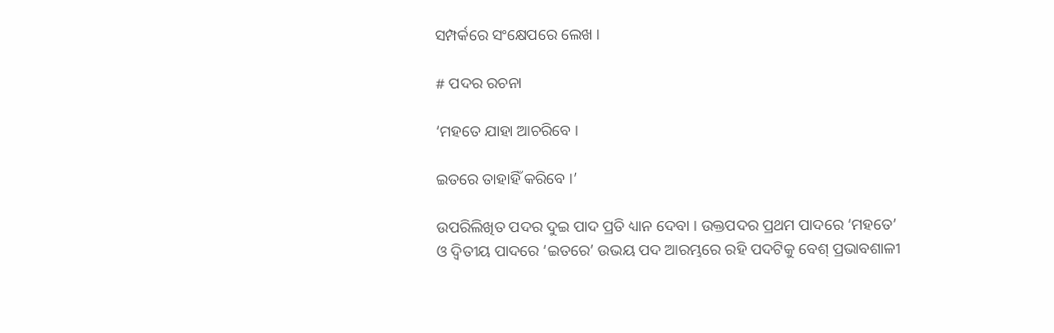ସମ୍ପର୍କରେ ସଂକ୍ଷେପରେ ଲେଖ ।

# ପଦର ରଚନା

‘ମହତେ ଯାହା ଆଚରିବେ ।

ଇତରେ ତାହାହିଁ କରିବେ ।’

ଉପରିଲିଖିତ ପଦର ଦୁଇ ପାଦ ପ୍ରତି ଧ୍ୟାନ ଦେବା । ଉକ୍ତପଦର ପ୍ରଥମ ପାଦରେ ‘ମହତେ’ ଓ ଦ୍ୱିତୀୟ ପାଦରେ ‘ଇତରେ’ ଉଭୟ ପଦ ଆରମ୍ଭରେ ରହି ପଦଟିକୁ ବେଶ୍ ପ୍ରଭାବଶାଳୀ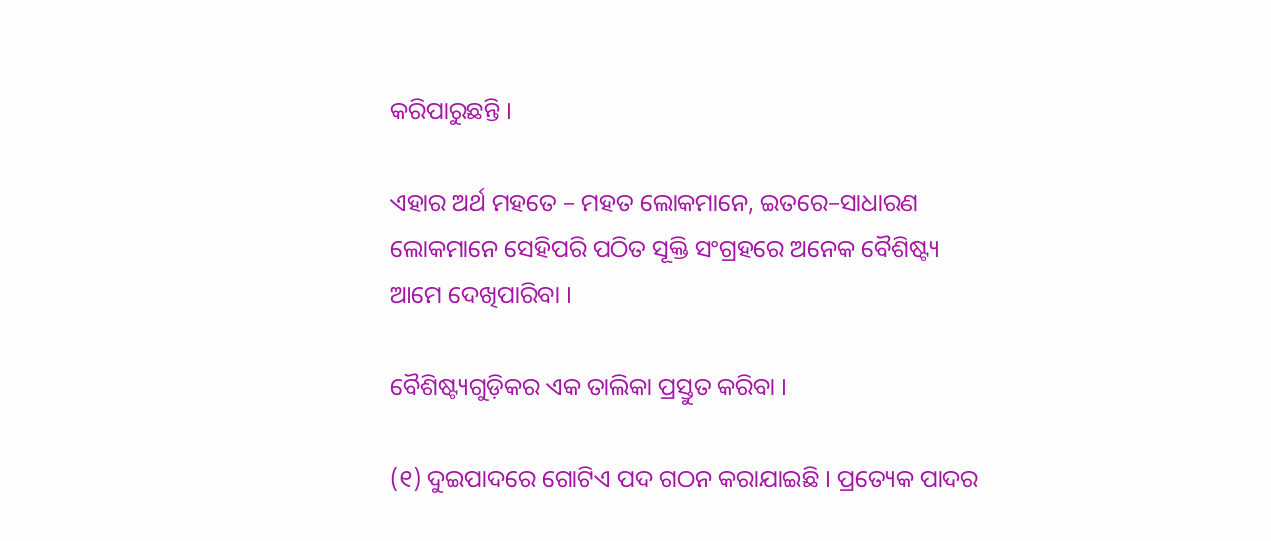କରିପାରୁଛନ୍ତି ।

ଏହାର ଅର୍ଥ ମହତେ – ମହତ ଲୋକମାନେ, ଇତରେ–ସାଧାରଣ ଲୋକମାନେ ସେହିପରି ପଠିତ ସୂକ୍ତି ସଂଗ୍ରହରେ ଅନେକ ବୈଶିଷ୍ଟ୍ୟ ଆମେ ଦେଖିପାରିବା ।

ବୈଶିଷ୍ଟ୍ୟଗୁଡ଼ିକର ଏକ ତାଲିକା ପ୍ରସ୍ତୁତ କରିବା ।

(୧) ଦୁଇପାଦରେ ଗୋଟିଏ ପଦ ଗଠନ କରାଯାଇଛି । ପ୍ରତ୍ୟେକ ପାଦର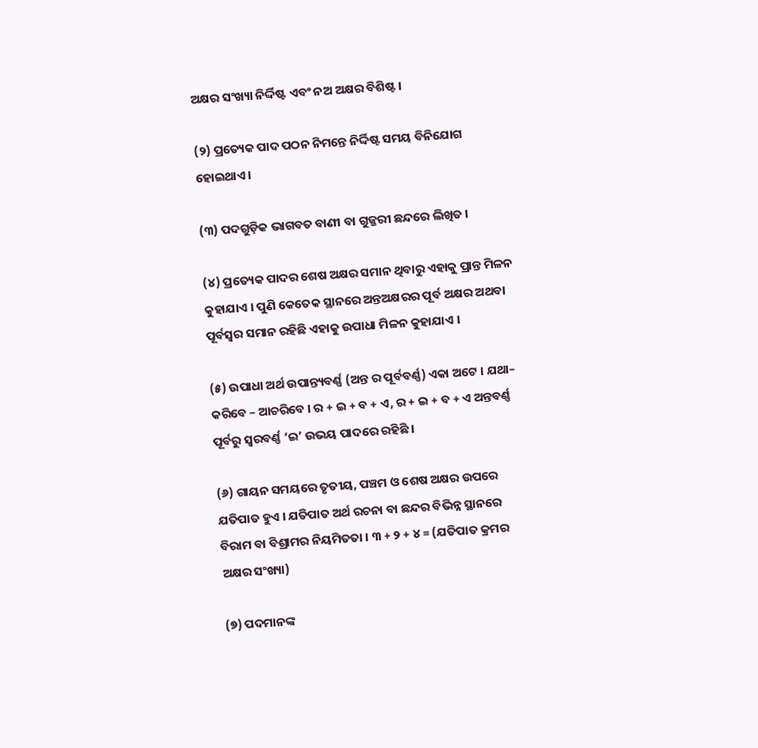ଅକ୍ଷର ସଂଖ୍ୟା ନିର୍ଦ୍ଦିଷ୍ଟ ଏବଂ ନଅ ଅକ୍ଷର ବିଶିଷ୍ଟ ।

(୨) ପ୍ରତ୍ୟେକ ପାଦ ପଠନ ନିମନ୍ତେ ନିର୍ଦ୍ଦିଷ୍ଟ ସମୟ ବିନିଯୋଗ ହୋଇଥାଏ ।

(୩) ପଦଗୁଡ଼ିକ ଭାଗବତ ବାଣୀ ବା ଗୁଜ୍ଜରୀ ଛନ୍ଦରେ ଲିଖିତ ।

(୪) ପ୍ରତ୍ୟେକ ପାଦର ଶେଷ ଅକ୍ଷର ସମାନ ଥିବାରୁ ଏହାକୁ ପ୍ରାନ୍ତ ମିଳନ କୁହାଯାଏ । ପୁଣି କେତେକ ସ୍ଥାନରେ ଅନ୍ତଅକ୍ଷରର ପୂର୍ବ ଅକ୍ଷର ଅଥବା ପୂର୍ବସ୍ୱର ସମାନ ରହିଛି ଏହାକୁ ଉପାଧା ମିଳନ କୁହାଯାଏ ।

(୫) ଉପାଧା ଅର୍ଥ ଉପାନ୍ତ୍ୟବର୍ଣ୍ଣ (ଅନ୍ତ ର ପୂର୍ବବର୍ଣ୍ଣ) ଏକା ଅଟେ । ଯଥା– କରିବେ – ଆଚରିବେ । ର + ଇ + ବ + ଏ, ର + ଇ + ବ + ଏ ଅନ୍ତବର୍ଣ୍ଣ ପୂର୍ବରୁ ସ୍ୱରବର୍ଣ୍ଣ ‘ଇ’ ଉଭୟ ପାଦରେ ରହିଛି ।

(୬) ଗାୟନ ସମୟରେ ତୃତୀୟ, ପଞ୍ଚମ ଓ ଶେଷ ଅକ୍ଷର ଉପରେ ଯତିପାତ ହୁଏ । ଯତିପାତ ଅର୍ଥ ରଚନା ବା ଛନ୍ଦର ବିଭିନ୍ନ ସ୍ଥାନରେ ବିରାମ ବା ବିଶ୍ରାମର ନିୟମିତତା । ୩ + ୨ + ୪ = (ଯତିପାତ କ୍ରମର ଅକ୍ଷର ସଂଖ୍ୟା)

(୭) ପଦମାନଙ୍କ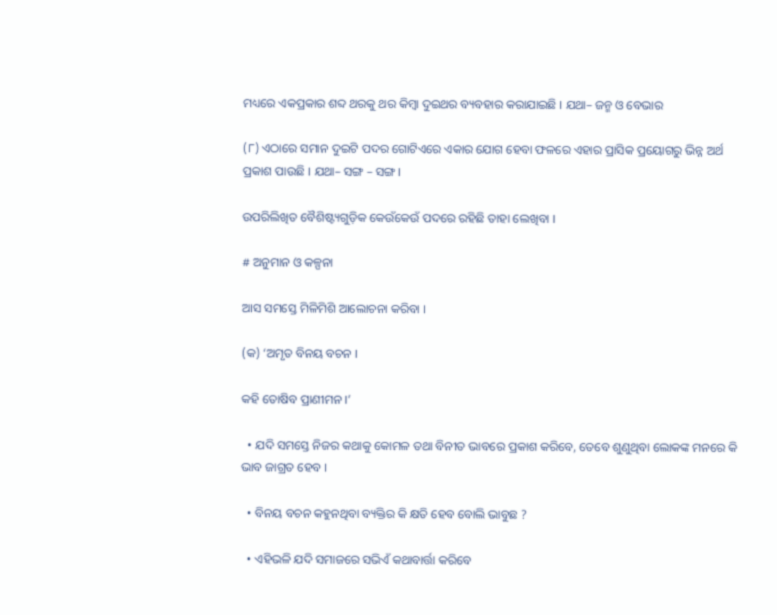ମଧ୍ୟରେ ଏକପ୍ରକାର ଶବ୍ଦ ଥରକୁ ଥର କିମ୍ବା ଦୁଇଥର ବ୍ୟବହାର କରାଯାଇଛି । ଯଥା– ଜନ୍ମ ଓ ବେଭାର

(୮) ଏଠାରେ ସମାନ ଦୁଇଟି ପଦର ଗୋଟିଏରେ ଏକାର ଯୋଗ ହେବା ଫଳରେ ଏହାର ପ୍ରାସିକ ପ୍ରୟୋଗରୁ ଭିନ୍ନ ଅର୍ଥ ପ୍ରକାଶ ପାଉଛି । ଯଥା– ସଙ୍ଗ – ସଙ୍ଗ ।

ଉପରିଲିଖିତ ବୈଶିଷ୍ଟ୍ୟଗୁଡ଼ିକ କେଉଁକେଉଁ ପଦରେ ରହିଛି ତାହା ଲେଖିବା ।

# ଅନୁମାନ ଓ କଳ୍ପନା

ଆସ ସମସ୍ତେ ମିଳିମିଶି ଆଲୋଚନା କରିବା ।

(କ) ‘ଅମୃତ ବିନୟ ବଚନ ।

କହି ତୋଷିବ ପ୍ରାଣୀମନ ।’

  • ଯଦି ସମସ୍ତେ ନିଜର କଥାକୁ କୋମଳ ତଥା ବିନୀତ ଭାବରେ ପ୍ରକାଶ କରିବେ, ତେବେ ଶୁଣୁଥିବା ଲୋକଙ୍କ ମନରେ କି ଭାବ ଜାଗ୍ରତ ହେବ ।

  • ବିନୟ ବଚନ କହୁନଥିବା ବ୍ୟକ୍ତିର କି କ୍ଷତି ହେବ ବୋଲି ଭାବୁଛ ?

  • ଏହିଭଳି ଯଦି ସମାଜରେ ସଭିଏଁ କଥାବାର୍ତ୍ତା କରିବେ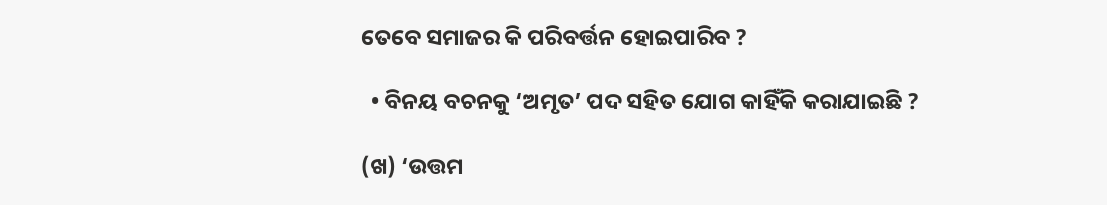ତେବେ ସମାଜର କି ପରିବର୍ତ୍ତନ ହୋଇପାରିବ ?

  • ବିନୟ ବଚନକୁ ‘ଅମୃତ’ ପଦ ସହିତ ଯୋଗ କାହିଁକି କରାଯାଇଛି ?

(ଖ) ‘ଉତ୍ତମ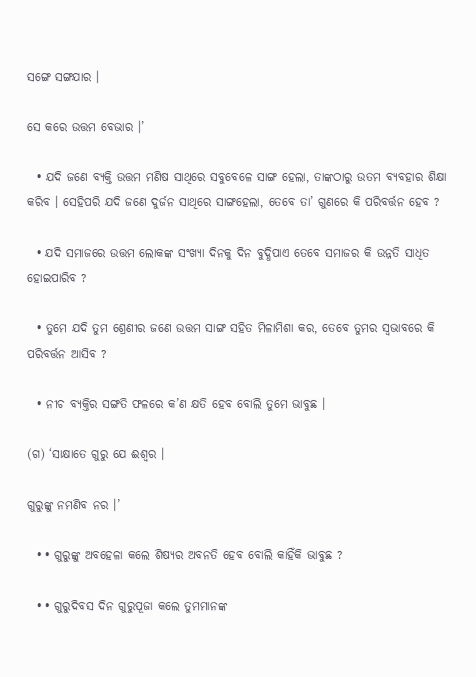ସଙ୍ଗେ ସଙ୍ଗଯାର ।

ସେ କରେ ଉତ୍ତମ ବେଭାର ।’

  • ଯଦି ଜଣେ ବ୍ୟକ୍ତି ଉତ୍ତମ ମଣିଷ ସାଥିରେ ସବୁବେଳେ ସାଙ୍ଗ ହେଲା, ତାଙ୍କଠାରୁ ଉତମ ବ୍ୟବହାର ଶିକ୍ଷା କରିବ । ସେହିପରି ଯଦି ଜଣେ ଦୁର୍ଜନ ସାଥିରେ ସାଙ୍ଗହେଲା, ତେବେ ତା’ ଗୁଣରେ କି ପରିବର୍ତ୍ତନ ହେବ ?

  • ଯଦି ସମାଜରେ ଉତ୍ତମ ଲୋକଙ୍କ ସଂଖ୍ୟା ଦିନକୁ ଦିନ ବୁଦ୍ଧିପାଏ ତେବେ ସମାଜର କି ଉନ୍ନତି ସାଧିତ ହୋଇପାରିବ ?

  • ତୁମେ ଯଦି ତୁମ ଶ୍ରେଣୀର ଜଣେ ଉତ୍ତମ ସାଙ୍ଗ ସହିତ ମିଳାମିଶା କର, ତେବେ ତୁମର ସ୍ୱଭାବରେ କି ପରିବର୍ତ୍ତନ ଆସିବ ?

  • ନୀଚ ବ୍ୟକ୍ତିର ସଙ୍ଗତି ଫଳରେ କ’ଣ କ୍ଷତି ହେବ ବୋଲି ତୁମେ ଭାବୁଛ ।

(ଗ) ‘ସାକ୍ଷାତେ ଗୁରୁ ଯେ ଈଶ୍ୱର ।

ଗୁରୁଙ୍କୁ ନମଣିବ ନର ।’

  • • ଗୁରୁଙ୍କୁ ଅବହେଳା କଲେ ଶିଷ୍ୟର ଅବନତି ହେବ ବୋଲି କାହିଁକି ଭାବୁଛ ?

  • • ଗୁରୁଦିବସ ଦିନ ଗୁରୁପୂଜା କଲେ ତୁମମାନଙ୍କ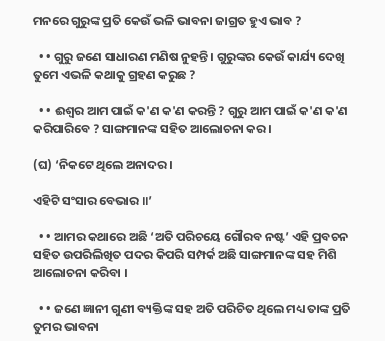ମନରେ ଗୁରୁଙ୍କ ପ୍ରତି କେଉଁ ଭଳି ଭାବନା ଜାଗ୍ରତ ହୁଏ ଭାବ ?

  • • ଗୁରୁ ଜଣେ ସାଧାରଣ ମଣିଷ ନୁହନ୍ତି । ଗୁରୁଙ୍କର କେଉଁ କାର୍ଯ୍ୟ ଦେଖି ତୁମେ ଏଭଳି କଥାକୁ ଗ୍ରହଣ କରୁଛ ?

  • • ଈଶ୍ୱର ଆମ ପାଇଁ କ'ଣ କ'ଣ କରନ୍ତି ? ଗୁରୁ ଆମ ପାଇଁ କ'ଣ କ'ଣ କରିପାରିବେ ? ସାଙ୍ଗମାନଙ୍କ ସହିତ ଆଲୋଚନା କର ।

(ଘ) ‘ନିକଟେ ଥିଲେ ଅନାଦର ।

ଏହିଟି ସଂସାର ବେଭାର ॥’

  • • ଆମର କଥାରେ ଅଛି ‘ଅତି ପରିଚୟେ ଗୌରବ ନଷ୍ଟ’ ଏହି ପ୍ରବଚନ ସହିତ ଉପରିଲିଖିତ ପଦର କିପରି ସମ୍ପର୍କ ଅଛି ସାଙ୍ଗମାନଙ୍କ ସହ ମିଶି ଆଲୋଚନା କରିବା ।

  • • ଜଣେ ଜ୍ଞାନୀ ଗୁଣୀ ବ୍ୟକ୍ତିଙ୍କ ସହ ଅତି ପରିଚିତ ଥିଲେ ମଧ୍ୟ ତାଙ୍କ ପ୍ରତି ତୁମର ଭାବନା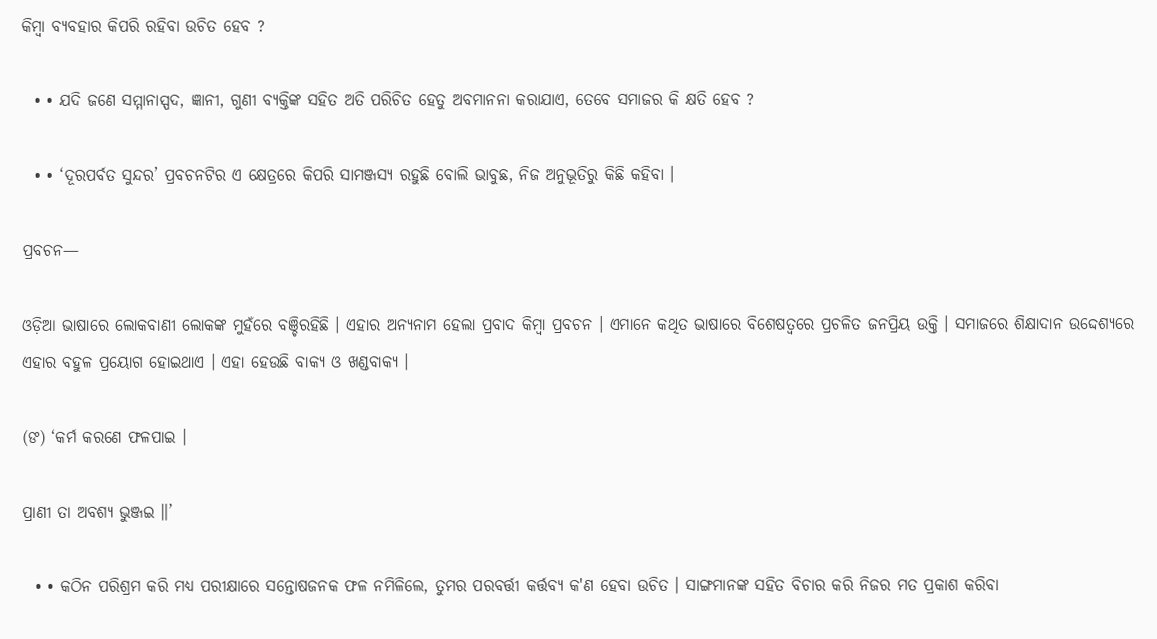କିମ୍ବା ବ୍ୟବହାର କିପରି ରହିବା ଉଚିତ ହେବ ?

  • • ଯଦି ଜଣେ ସମ୍ମାନାସ୍ପଦ, ଜ୍ଞାନୀ, ଗୁଣୀ ବ୍ୟକ୍ତିଙ୍କ ସହିତ ଅତି ପରିଚିତ ହେତୁ ଅବମାନନା କରାଯାଏ, ତେବେ ସମାଜର କି କ୍ଷତି ହେବ ?

  • • ‘ଦୂରପର୍ବତ ସୁନ୍ଦର’ ପ୍ରବଚନଟିର ଏ କ୍ଷେତ୍ରରେ କିପରି ସାମଞ୍ଜସ୍ୟ ରହୁଛି ବୋଲି ଭାବୁଛ, ନିଜ ଅନୁଭୂତିରୁ କିଛି କହିବା ।

ପ୍ରବଚନ—

ଓଡ଼ିଆ ଭାଷାରେ ଲୋକବାଣୀ ଲୋକଙ୍କ ମୁହଁରେ ବଞ୍ଚିରହିଛି । ଏହାର ଅନ୍ୟନାମ ହେଲା ପ୍ରବାଦ କିମ୍ବା ପ୍ରବଚନ । ଏମାନେ କଥିତ ଭାଷାରେ ବିଶେଷତ୍ୱରେ ପ୍ରଚଳିତ ଜନପ୍ରିୟ ଉକ୍ତି । ସମାଜରେ ଶିକ୍ଷାଦାନ ଉଦ୍ଦେଶ୍ୟରେ ଏହାର ବହୁଳ ପ୍ରୟୋଗ ହୋଇଥାଏ । ଏହା ହେଉଛି ବାକ୍ୟ ଓ ଖଣ୍ଡବାକ୍ୟ ।

(ଙ) ‘କର୍ମ କରଣେ ଫଳପାଇ ।

ପ୍ରାଣୀ ତା ଅବଶ୍ୟ ଭୁଞ୍ଜଇ ॥’

  • • କଠିନ ପରିଶ୍ରମ କରି ମଧ୍ୟ ପରୀକ୍ଷାରେ ସନ୍ତୋଷଜନକ ଫଳ ନମିଳିଲେ, ତୁମର ପରବର୍ତ୍ତୀ କର୍ତ୍ତବ୍ୟ କ'ଣ ହେବା ଉଚିତ । ସାଙ୍ଗମାନଙ୍କ ସହିତ ବିଚାର କରି ନିଜର ମତ ପ୍ରକାଶ କରିବା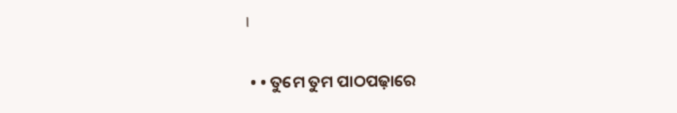।

  • • ତୁମେ ତୁମ ପାଠପଢ଼ାରେ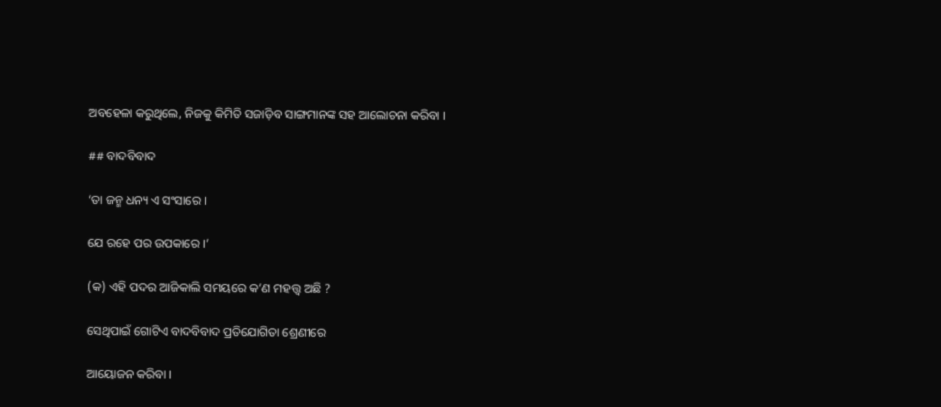ଅବହେଳା କରୁଥିଲେ, ନିଜକୁ କିମିତି ସଜାଡ଼ିବ ସାଙ୍ଗମାନଙ୍କ ସହ ଆଲୋଚନା କରିବା ।

## ବାଦବିବାଦ

‘ତା ଜନ୍ମ ଧନ୍ୟ ଏ ସଂସାରେ ।

ଯେ ରହେ ପର ଉପକାରେ ।’

(କ) ଏହି ପଦର ଆଜିକାଲି ସମୟରେ କ’ଣ ମହତ୍ତ୍ୱ ଅଛି ?

ସେଥିପାଇଁ ଗୋଟିଏ ବାଦବିବାଦ ପ୍ରତିଯୋଗିତା ଶ୍ରେଣୀରେ

ଆୟୋଜନ କରିବା ।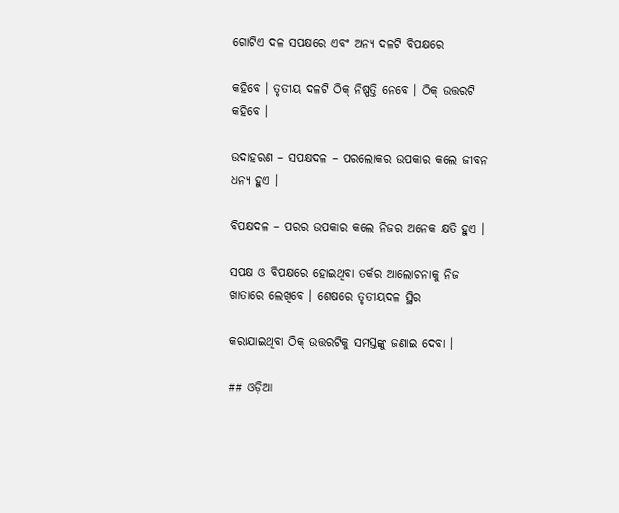ଗୋଟିଏ ଦଳ ସପକ୍ଷରେ ଏବଂ ଅନ୍ୟ ଦଳଟି ବିପକ୍ଷରେ

କହିବେ । ତୃତୀୟ ଦଳଟି ଠିକ୍ ନିଷ୍ପତ୍ତି ନେବେ । ଠିକ୍ ଉତ୍ତରଟି କହିବେ ।

ଉଦାହରଣ – ସପକ୍ଷଦଳ – ପରଲୋକର ଉପକାର କଲେ ଜୀବନ ଧନ୍ୟ ହୁଏ ।

ବିପକ୍ଷଦଳ – ପରର ଉପକାର କଲେ ନିଜର ଅନେକ କ୍ଷତି ହୁଏ ।

ସପକ୍ଷ ଓ ବିପକ୍ଷରେ ହୋଇଥିବା ତର୍କର ଆଲୋଚନାକୁ ନିଜ ଖାତାରେ ଲେଖିବେ । ଶେଷରେ ତୃତୀୟଦଳ ସ୍ଥିର

କରାଯାଇଥିବା ଠିକ୍ ଉତ୍ତରଟିକୁ ସମସ୍ତଙ୍କୁ ଜଣାଇ ଦେବା ।

## ଓଡ଼ିଆ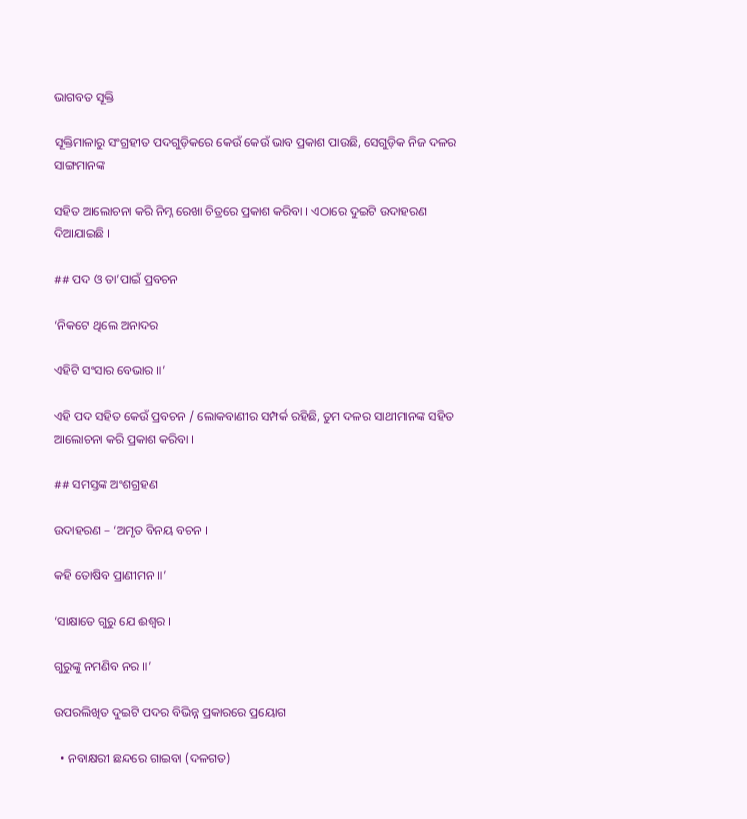ଭାଗବତ ସୂକ୍ତି

ସୂକ୍ତିମାଳାରୁ ସଂଗ୍ରହୀତ ପଦଗୁଡ଼ିକରେ କେଉଁ କେଉଁ ଭାବ ପ୍ରକାଶ ପାଉଛି, ସେଗୁଡ଼ିକ ନିଜ ଦଳର ସାଙ୍ଗମାନଙ୍କ

ସହିତ ଆଲୋଚନା କରି ନିମ୍ନ ରେଖା ଚିତ୍ରରେ ପ୍ରକାଶ କରିବା । ଏଠାରେ ଦୁଇଟି ଉଦାହରଣ ଦିଆଯାଇଛି ।

## ପଦ ଓ ତା’ପାଇଁ ପ୍ରବଚନ

‘ନିକଟେ ଥିଲେ ଅନାଦର

ଏହିଟି ସଂସାର ବେଭାର ॥’

ଏହି ପଦ ସହିତ କେଉଁ ପ୍ରବଚନ / ଲୋକବାଣୀର ସମ୍ପର୍କ ରହିଛି, ତୁମ ଦଳର ସାଥୀମାନଙ୍କ ସହିତ ଆଲୋଚନା କରି ପ୍ରକାଶ କରିବା ।

## ସମସ୍ତଙ୍କ ଅଂଶଗ୍ରହଣ

ଉଦାହରଣ – ‘ଅମୃତ ବିନୟ ବଚନ ।

କହି ତୋଷିବ ପ୍ରାଣୀମନ ॥’

‘ସାକ୍ଷାତେ ଗୁରୁ ଯେ ଈଶ୍ୱର ।

ଗୁରୁଙ୍କୁ ନମଣିବ ନର ॥’

ଉପରଲିଖିତ ଦୁଇଟି ପଦର ବିଭିନ୍ନ ପ୍ରକାରରେ ପ୍ରୟୋଗ

  • ନବାକ୍ଷରୀ ଛନ୍ଦରେ ଗାଇବା (ଦଳଗତ)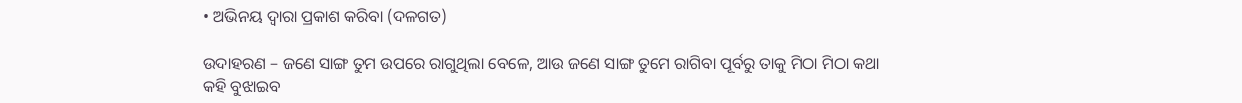• ଅଭିନୟ ଦ୍ୱାରା ପ୍ରକାଶ କରିବା (ଦଳଗତ)

ଉଦାହରଣ – ଜଣେ ସାଙ୍ଗ ତୁମ ଉପରେ ରାଗୁଥିଲା ବେଳେ, ଆଉ ଜଣେ ସାଙ୍ଗ ତୁମେ ରାଗିବା ପୂର୍ବରୁ ତାକୁ ମିଠା ମିଠା କଥା କହି ବୁଝାଇବ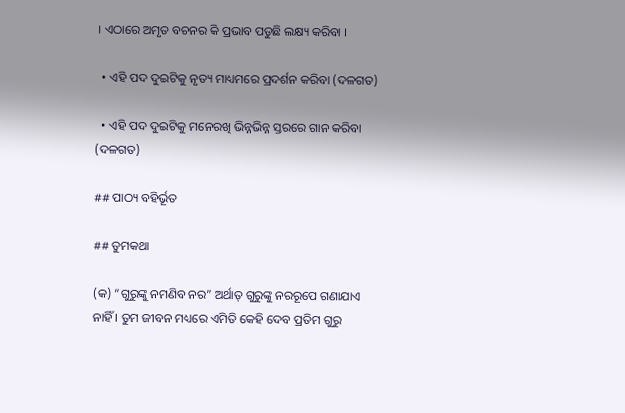। ଏଠାରେ ଅମୃତ ବଚନର କି ପ୍ରଭାବ ପଡୁଛି ଲକ୍ଷ୍ୟ କରିବା ।

  • ଏହି ପଦ ଦୁଇଟିକୁ ନୃତ୍ୟ ମାଧ୍ୟମରେ ପ୍ରଦର୍ଶନ କରିବା (ଦଳଗତ)

  • ଏହି ପଦ ଦୁଇଟିକୁ ମନେରଖି ଭିନ୍ନଭିନ୍ନ ସ୍ତରରେ ଗାନ କରିବା (ଦଳଗତ)

## ପାଠ୍ୟ ବହିର୍ଭୂତ

## ତୁମକଥା

(କ) “ଗୁରୁଙ୍କୁ ନମଣିବ ନର” ଅର୍ଥାତ୍ ଗୁରୁଙ୍କୁ ନରରୂପେ ଗଣାଯାଏ ନାହିଁ । ତୁମ ଜୀବନ ମଧ୍ୟରେ ଏମିତି କେହି ଦେବ ପ୍ରତିମ ଗୁରୁ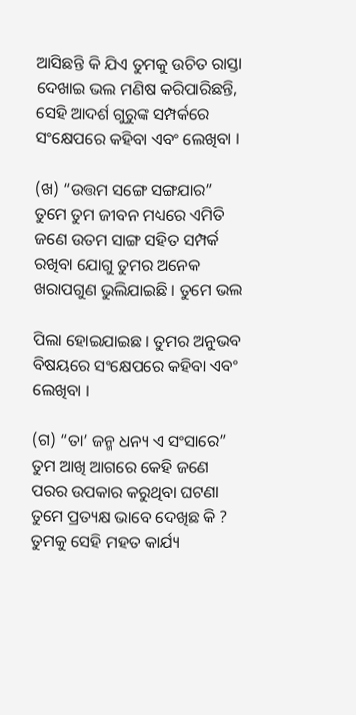ଆସିଛନ୍ତି କି ଯିଏ ତୁମକୁ ଉଚିତ ରାସ୍ତା ଦେଖାଇ ଭଲ ମଣିଷ କରିପାରିଛନ୍ତି, ସେହି ଆଦର୍ଶ ଗୁରୁଙ୍କ ସମ୍ପର୍କରେ ସଂକ୍ଷେପରେ କହିବା ଏବଂ ଲେଖିବା ।

(ଖ) “ଉତ୍ତମ ସଙ୍ଗେ ସଙ୍ଗଯାର” ତୁମେ ତୁମ ଜୀବନ ମଧ୍ୟରେ ଏମିତି ଜଣେ ଉତମ ସାଙ୍ଗ ସହିତ ସମ୍ପର୍କ ରଖିବା ଯୋଗୁ ତୁମର ଅନେକ ଖରାପଗୁଣ ଭୁଲିଯାଇଛି । ତୁମେ ଭଲ

ପିଲା ହୋଇଯାଇଛ । ତୁମର ଅନୁଭବ ବିଷୟରେ ସଂକ୍ଷେପରେ କହିବା ଏବଂ ଲେଖିବା ।

(ଗ) “ତା’ ଜନ୍ମ ଧନ୍ୟ ଏ ସଂସାରେ” ତୁମ ଆଖି ଆଗରେ କେହି ଜଣେ ପରର ଉପକାର କରୁଥିବା ଘଟଣା ତୁମେ ପ୍ରତ୍ୟକ୍ଷ ଭାବେ ଦେଖିଛ କି ? ତୁମକୁ ସେହି ମହତ କାର୍ଯ୍ୟ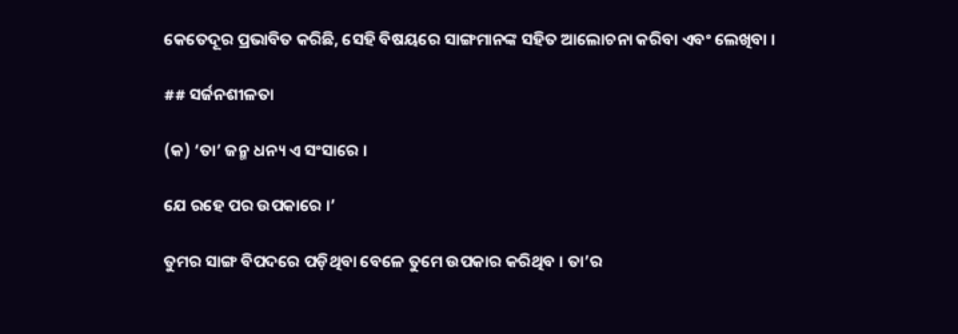କେତେଦୂର ପ୍ରଭାବିତ କରିଛି, ସେହି ବିଷୟରେ ସାଙ୍ଗମାନଙ୍କ ସହିତ ଆଲୋଚନା କରିବା ଏବଂ ଲେଖିବା ।

## ସର୍ଜନଶୀଳତା

(କ) ‘ତା’ ଜନ୍ମ ଧନ୍ୟ ଏ ସଂସାରେ ।

ଯେ ରହେ ପର ଉପକାରେ ।’

ତୁମର ସାଙ୍ଗ ବିପଦରେ ପଡ଼ିଥିବା ବେଳେ ତୁମେ ଉପକାର କରିଥିବ । ତା’ର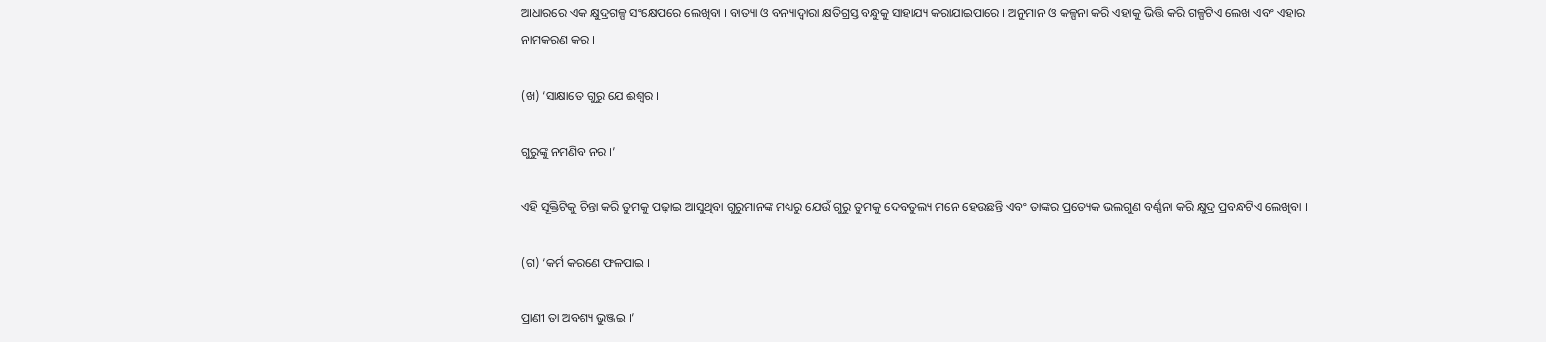ଆଧାରରେ ଏକ କ୍ଷୁଦ୍ରଗଳ୍ପ ସଂକ୍ଷେପରେ ଲେଖିବା । ବାତ୍ୟା ଓ ବନ୍ୟାଦ୍ୱାରା କ୍ଷତିଗ୍ରସ୍ତ ବନ୍ଧୁକୁ ସାହାଯ୍ୟ କରାଯାଇପାରେ । ଅନୁମାନ ଓ କଳ୍ପନା କରି ଏହାକୁ ଭିତ୍ତି କରି ଗଳ୍ପଟିଏ ଲେଖ ଏବଂ ଏହାର ନାମକରଣ କର ।

(ଖ) ‘ସାକ୍ଷାତେ ଗୁରୁ ଯେ ଈଶ୍ୱର ।

ଗୁରୁଙ୍କୁ ନମଣିବ ନର ।’

ଏହି ସୂକ୍ତିଟିକୁ ଚିନ୍ତା କରି ତୁମକୁ ପଢ଼ାଇ ଆସୁଥିବା ଗୁରୁମାନଙ୍କ ମଧ୍ୟରୁ ଯେଉଁ ଗୁରୁ ତୁମକୁ ଦେବତୁଲ୍ୟ ମନେ ହେଉଛନ୍ତି ଏବଂ ତାଙ୍କର ପ୍ରତ୍ୟେକ ଭଲଗୁଣ ବର୍ଣ୍ଣନା କରି କ୍ଷୁଦ୍ର ପ୍ରବନ୍ଧଟିଏ ଲେଖିବା ।

(ଗ) ‘କର୍ମ କରଣେ ଫଳପାଇ ।

ପ୍ରାଣୀ ତା ଅବଶ୍ୟ ଭୁଞ୍ଜଇ ।’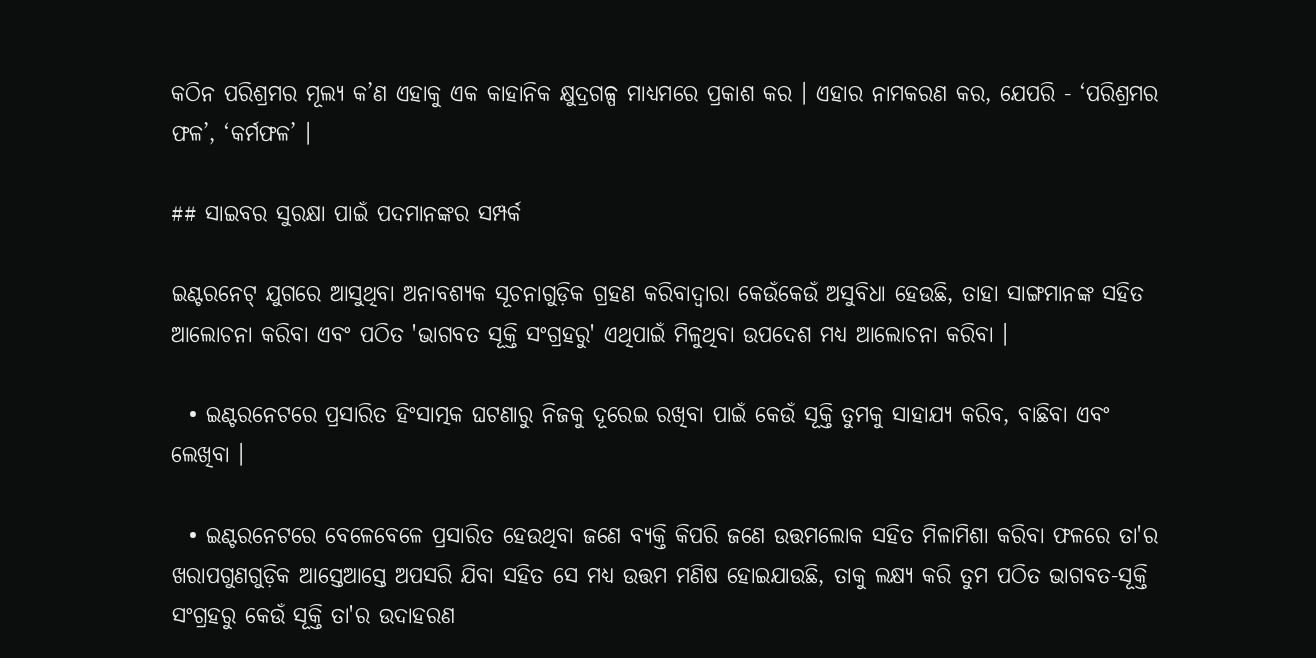କଠିନ ପରିଶ୍ରମର ମୂଲ୍ୟ କ’ଣ ଏହାକୁ ଏକ କାହାନିକ କ୍ଷୁଦ୍ରଗଳ୍ପ ମାଧ୍ୟମରେ ପ୍ରକାଶ କର । ଏହାର ନାମକରଣ କର, ଯେପରି - ‘ପରିଶ୍ରମର ଫଳ’, ‘କର୍ମଫଳ’ ।

## ସାଇବର ସୁରକ୍ଷା ପାଇଁ ପଦମାନଙ୍କର ସମ୍ପର୍କ

ଇଣ୍ଟରନେଟ୍ ଯୁଗରେ ଆସୁଥିବା ଅନାବଶ୍ୟକ ସୂଚନାଗୁଡ଼ିକ ଗ୍ରହଣ କରିବାଦ୍ୱାରା କେଉଁକେଉଁ ଅସୁବିଧା ହେଉଛି, ତାହା ସାଙ୍ଗମାନଙ୍କ ସହିତ ଆଲୋଚନା କରିବା ଏବଂ ପଠିତ 'ଭାଗବତ ସୂକ୍ତି ସଂଗ୍ରହରୁ' ଏଥିପାଇଁ ମିଳୁଥିବା ଉପଦେଶ ମଧ୍ୟ ଆଲୋଚନା କରିବା ।

  • ଇଣ୍ଟରନେଟରେ ପ୍ରସାରିତ ହିଂସାତ୍ମକ ଘଟଣାରୁ ନିଜକୁ ଦୂରେଇ ରଖିବା ପାଇଁ କେଉଁ ସୂକ୍ତି ତୁମକୁ ସାହାଯ୍ୟ କରିବ, ବାଛିବା ଏବଂ ଲେଖିବା ।

  • ଇଣ୍ଟରନେଟରେ ବେଳେବେଳେ ପ୍ରସାରିତ ହେଉଥିବା ଜଣେ ବ୍ୟକ୍ତି କିପରି ଜଣେ ଉତ୍ତମଲୋକ ସହିତ ମିଳାମିଶା କରିବା ଫଳରେ ତା'ର ଖରାପଗୁଣଗୁଡ଼ିକ ଆସ୍ତେଆସ୍ତେ ଅପସରି ଯିବା ସହିତ ସେ ମଧ୍ୟ ଉତ୍ତମ ମଣିଷ ହୋଇଯାଉଛି, ତାକୁ ଲକ୍ଷ୍ୟ କରି ତୁମ ପଠିତ ଭାଗବତ-ସୂକ୍ତି ସଂଗ୍ରହରୁ କେଉଁ ସୂକ୍ତି ତା'ର ଉଦାହରଣ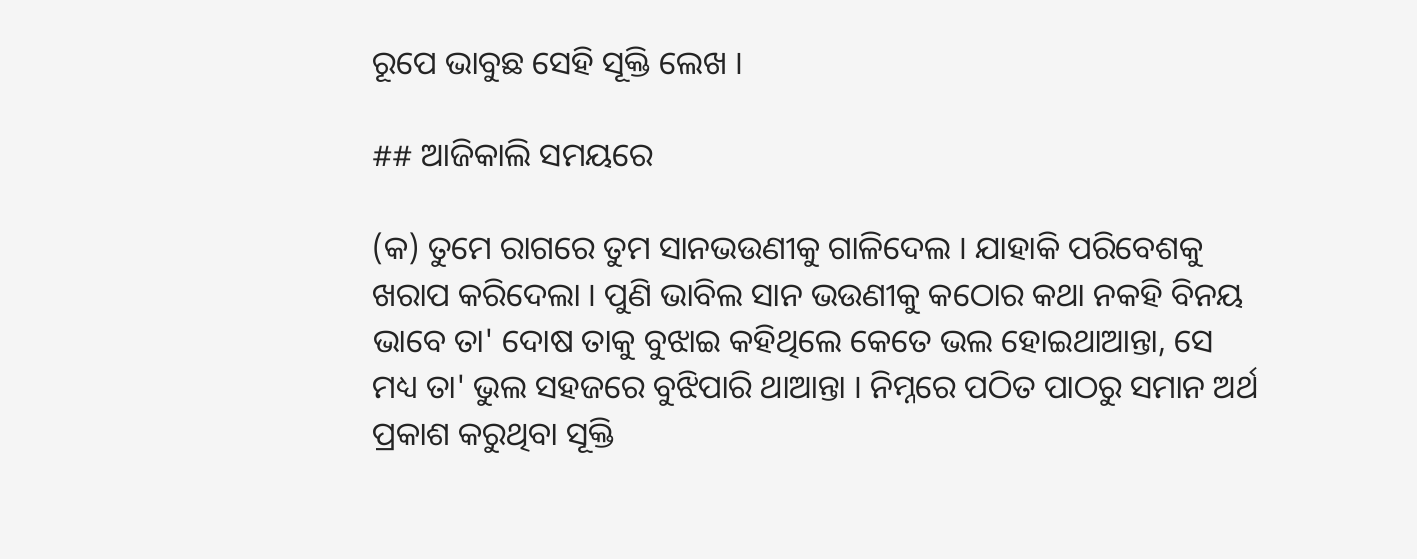ରୂପେ ଭାବୁଛ ସେହି ସୂକ୍ତି ଲେଖ ।

## ଆଜିକାଲି ସମୟରେ

(କ) ତୁମେ ରାଗରେ ତୁମ ସାନଭଉଣୀକୁ ଗାଳିଦେଲ । ଯାହାକି ପରିବେଶକୁ ଖରାପ କରିଦେଲା । ପୁଣି ଭାବିଲ ସାନ ଭଉଣୀକୁ କଠୋର କଥା ନକହି ବିନୟ ଭାବେ ତା' ଦୋଷ ତାକୁ ବୁଝାଇ କହିଥିଲେ କେତେ ଭଲ ହୋଇଥାଆନ୍ତା, ସେ ମଧ୍ୟ ତା' ଭୁଲ ସହଜରେ ବୁଝିପାରି ଥାଆନ୍ତା । ନିମ୍ନରେ ପଠିତ ପାଠରୁ ସମାନ ଅର୍ଥ ପ୍ରକାଶ କରୁଥିବା ସୂକ୍ତି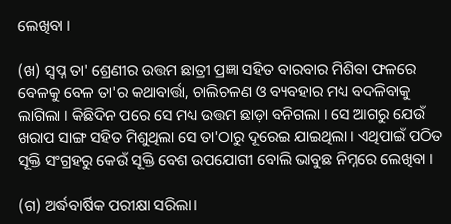ଲେଖିବା ।

(ଖ) ସ୍ୱପ୍ନ ତା' ଶ୍ରେଣୀର ଉତ୍ତମ ଛାତ୍ରୀ ପ୍ରଜ୍ଞା ସହିତ ବାରବାର ମିଶିବା ଫଳରେ ବେଳକୁ ବେଳ ତା'ର କଥାବାର୍ତ୍ତା, ଚାଲିଚଳଣ ଓ ବ୍ୟବହାର ମଧ୍ୟ ବଦଳିବାକୁ ଲାଗିଲା । କିଛିଦିନ ପରେ ସେ ମଧ୍ୟ ଉତ୍ତମ ଛାଡ଼ା ବନିଗଲା । ସେ ଆଗରୁ ଯେଉଁ ଖରାପ ସାଙ୍ଗ ସହିତ ମିଶୁଥିଲା ସେ ତା'ଠାରୁ ଦୂରେଇ ଯାଇଥିଲା । ଏଥିପାଇଁ ପଠିତ ସୂକ୍ତି ସଂଗ୍ରହରୁ କେଉଁ ସୂକ୍ତି ବେଶ ଉପଯୋଗୀ ବୋଲି ଭାବୁଛ ନିମ୍ନରେ ଲେଖିବା ।

(ଗ) ଅର୍ଦ୍ଧବାର୍ଷିକ ପରୀକ୍ଷା ସରିଲା।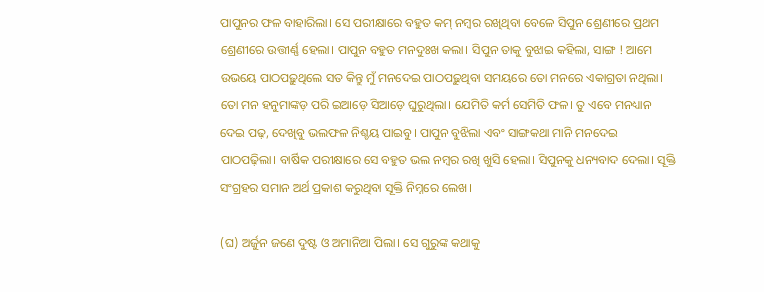ପାପୁନର ଫଳ ବାହାରିଲା। ସେ ପରୀକ୍ଷାରେ ବହୁତ କମ୍ ନମ୍ବର ରଖିଥିବା ବେଳେ ସିପୁନ ଶ୍ରେଣୀରେ ପ୍ରଥମ ଶ୍ରେଣୀରେ ଉତ୍ତୀର୍ଣ୍ଣ ହେଲା। ପାପୁନ ବହୁତ ମନଦୁଃଖ କଲା। ସିପୁନ ତାକୁ ବୁଝାଇ କହିଲା, ସାଙ୍ଗ ! ଆମେ ଉଭୟେ ପାଠପଢ଼ୁଥିଲେ ସତ କିନ୍ତୁ ମୁଁ ମନଦେଇ ପାଠପଢ଼ୁଥିବା ସମୟରେ ତୋ ମନରେ ଏକାଗ୍ରତା ନଥିଲା। ତୋ ମନ ହନୁମାଙ୍କଡ଼ ପରି ଇଆଡ଼େ ସିଆଡ଼େ ଘୁରୁଥିଲା। ଯେମିତି କର୍ମ ସେମିତି ଫଳ। ତୁ ଏବେ ମନଧ୍ୟାନ ଦେଇ ପଢ଼, ଦେଖିବୁ ଭଲଫଳ ନିଶ୍ଚୟ ପାଇବୁ। ପାପୁନ ବୁଝିଲା ଏବଂ ସାଙ୍ଗକଥା ମାନି ମନଦେଇ ପାଠପଢ଼ିଲା। ବାର୍ଷିକ ପରୀକ୍ଷାରେ ସେ ବହୁତ ଭଲ ନମ୍ବର ରଖି ଖୁସି ହେଲା। ସିପୁନକୁ ଧନ୍ୟବାଦ ଦେଲା। ସୂକ୍ତି ସଂଗ୍ରହର ସମାନ ଅର୍ଥ ପ୍ରକାଶ କରୁଥିବା ସୂକ୍ତି ନିମ୍ନରେ ଲେଖ।

(ଘ) ଅର୍ଜୁନ ଜଣେ ଦୁଷ୍ଟ ଓ ଅମାନିଆ ପିଲା। ସେ ଗୁରୁଙ୍କ କଥାକୁ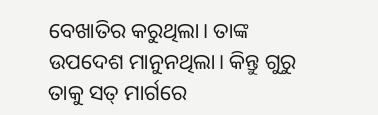ବେଖାତିର କରୁଥିଲା। ତାଙ୍କ ଉପଦେଶ ମାନୁନଥିଲା। କିନ୍ତୁ ଗୁରୁ ତାକୁ ସତ୍ ମାର୍ଗରେ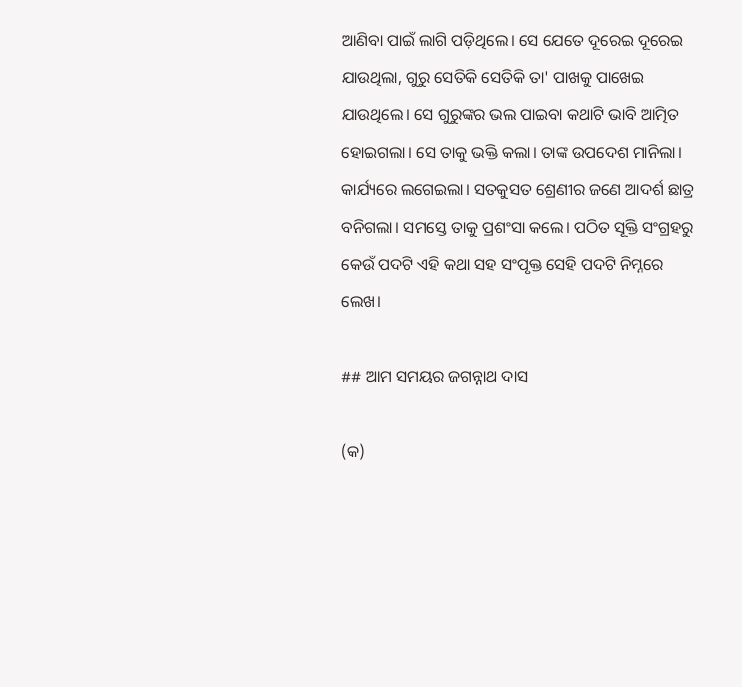ଆଣିବା ପାଇଁ ଲାଗି ପଡ଼ିଥିଲେ। ସେ ଯେତେ ଦୂରେଇ ଦୂରେଇ ଯାଉଥିଲା, ଗୁରୁ ସେତିକି ସେତିକି ତା' ପାଖକୁ ପାଖେଇ ଯାଉଥିଲେ। ସେ ଗୁରୁଙ୍କର ଭଲ ପାଇବା କଥାଟି ଭାବି ଆତ୍ମିତ ହୋଇଗଲା। ସେ ତାକୁ ଭକ୍ତି କଲା। ତାଙ୍କ ଉପଦେଶ ମାନିଲା। କାର୍ଯ୍ୟରେ ଲଗେଇଲା। ସତକୁସତ ଶ୍ରେଣୀର ଜଣେ ଆଦର୍ଶ ଛାତ୍ର ବନିଗଲା। ସମସ୍ତେ ତାକୁ ପ୍ରଶଂସା କଲେ। ପଠିତ ସୂକ୍ତି ସଂଗ୍ରହରୁ କେଉଁ ପଦଟି ଏହି କଥା ସହ ସଂପୃକ୍ତ ସେହି ପଦଟି ନିମ୍ନରେ ଲେଖ।

## ଆମ ସମୟର ଜଗନ୍ନାଥ ଦାସ

(କ)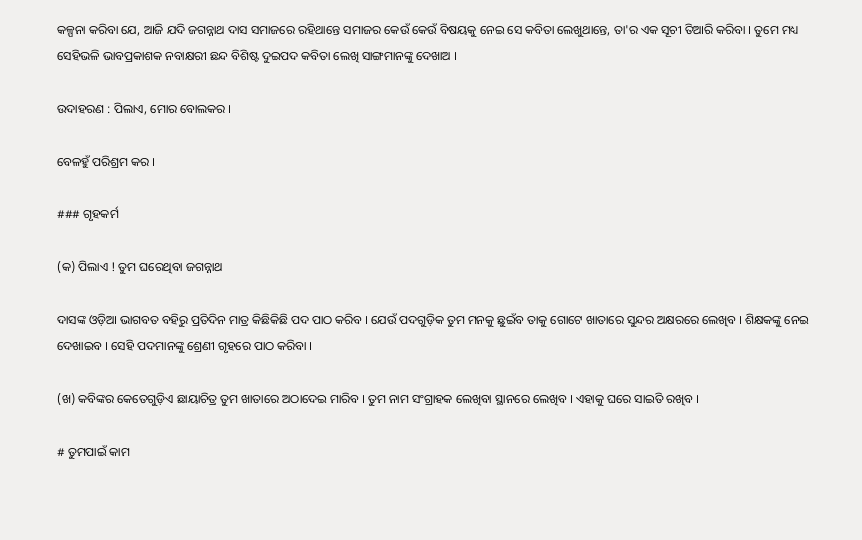କଳ୍ପନା କରିବା ଯେ, ଆଜି ଯଦି ଜଗନ୍ନାଥ ଦାସ ସମାଜରେ ରହିଥାନ୍ତେ ସମାଜର କେଉଁ କେଉଁ ବିଷୟକୁ ନେଇ ସେ କବିତା ଲେଖୁଥାନ୍ତେ, ତା'ର ଏକ ସୂଚୀ ତିଆରି କରିବା । ତୁମେ ମଧ୍ୟ ସେହିଭଳି ଭାବପ୍ରକାଶକ ନବାକ୍ଷରୀ ଛନ୍ଦ ବିଶିଷ୍ଟ ଦୁଇପଦ କବିତା ଲେଖି ସାଙ୍ଗମାନଙ୍କୁ ଦେଖାଅ ।

ଉଦାହରଣ : ପିଲାଏ, ମୋର ବୋଲକର ।

ବେଳହୁଁ ପରିଶ୍ରମ କର ।

### ଗୃହକର୍ମ

(କ) ପିଲାଏ ! ତୁମ ଘରେଥିବା ଜଗନ୍ନାଥ

ଦାସଙ୍କ ଓଡ଼ିଆ ଭାଗବତ ବହିରୁ ପ୍ରତିଦିନ ମାତ୍ର କିଛିକିଛି ପଦ ପାଠ କରିବ । ଯେଉଁ ପଦଗୁଡ଼ିକ ତୁମ ମନକୁ ଛୁଇଁବ ତାକୁ ଗୋଟେ ଖାତାରେ ସୁନ୍ଦର ଅକ୍ଷରରେ ଲେଖିବ । ଶିକ୍ଷକଙ୍କୁ ନେଇ ଦେଖାଇବ । ସେହି ପଦମାନଙ୍କୁ ଶ୍ରେଣୀ ଗୃହରେ ପାଠ କରିବା ।

(ଖ) କବିଙ୍କର କେତେଗୁଡ଼ିଏ ଛାୟାଚିତ୍ର ତୁମ ଖାତାରେ ଅଠାଦେଇ ମାରିବ । ତୁମ ନାମ ସଂଗ୍ରାହକ ଲେଖିବା ସ୍ଥାନରେ ଲେଖିବ । ଏହାକୁ ଘରେ ସାଇତି ରଖିବ ।

# ତୁମପାଇଁ କାମ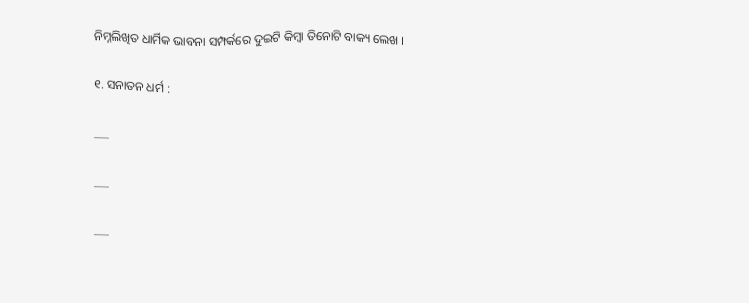ନିମ୍ନଲିଖିତ ଧାର୍ମିକ ଭାବନା ସମ୍ପର୍କରେ ଦୁଇଟି କିମ୍ବା ତିନୋଟି ବାକ୍ୟ ଲେଖ ।

୧. ସନାତନ ଧର୍ମ :

___

___

___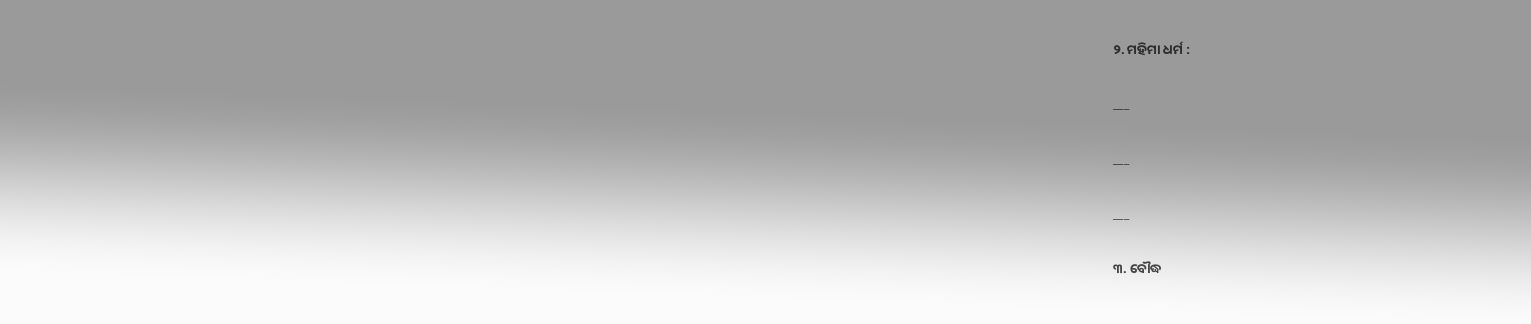୨. ମହିମା ଧର୍ମ :

___

___

___

୩. ବୌଦ୍ଧ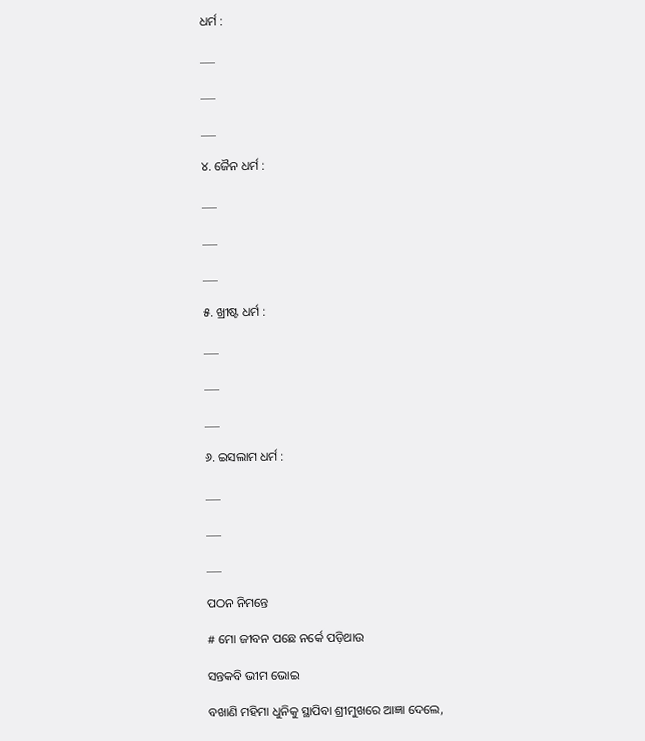ଧର୍ମ :

___

___

___

୪. ଜୈନ ଧର୍ମ :

___

___

___

୫. ଖ୍ରୀଷ୍ଟ ଧର୍ମ :

___

___

___

୬. ଇସଲାମ ଧର୍ମ :

___

___

___

ପଠନ ନିମନ୍ତେ

# ମୋ ଜୀବନ ପଛେ ନର୍କେ ପଡ଼ିଥାଉ

ସନ୍ତକବି ଭୀମ ଭୋଇ

ବଖାଣି ମହିମା ଧୁନିକୁ ସ୍ଥାପିବା ଶ୍ରୀମୁଖରେ ଆଜ୍ଞା ଦେଲେ,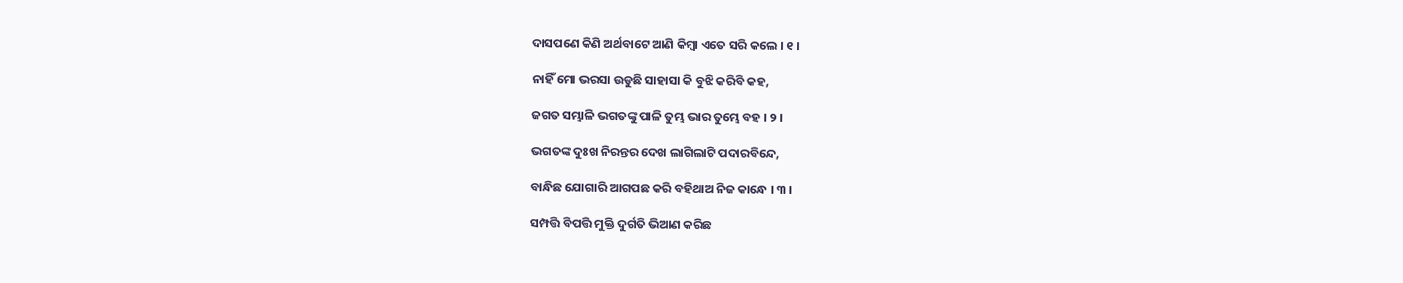ଦାସପଣେ କିଣି ଅର୍ଥବାଟେ ଆଣି କିମ୍ବା ଏତେ ସରି କଲେ । ୧ ।

ନାହିଁ ମୋ ଭରସା ଉଡୁଛି ସାହାସା କି ବୁଝି କରିବି କହ,

ଜଗତ ସମ୍ଭାଳି ଭଗତଙ୍କୁ ପାଳି ତୁମ୍ଭ ଭାର ତୁମ୍ଭେ ବହ । ୨ ।

ଭଗତଙ୍କ ଦୁଃଖ ନିରନ୍ତର ଦେଖ ଲାଗିଲାଟି ପଦାରବିନ୍ଦେ,

ବାନ୍ଧିଛ ଯୋଗାରି ଆଗପଛ କରି ବହିଥାଅ ନିଜ କାନ୍ଧେ । ୩ ।

ସମ୍ପତ୍ତି ବିପତ୍ତି ମୁକ୍ତି ଦୁର୍ଗତି ଭିଆଣ କରିଛ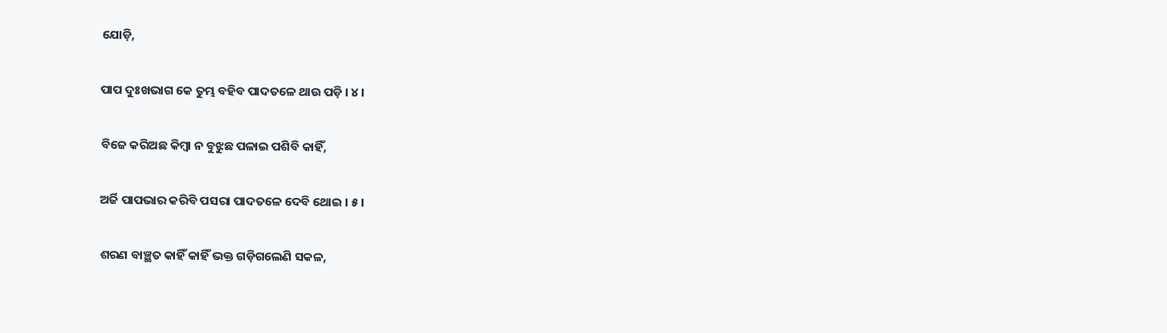ଯୋଡ଼ି,

ପାପ ଦୁଃଖଭାଗ କେ ତୁମ୍ଭ ବହିବ ପାଦତଳେ ଥାଉ ପଡ଼ି । ୪ ।

ବିଜେ କରିଅଛ କିମ୍ବା ନ ବୁଝୁଛ ପଳାଇ ପଶିବି କାହିଁ,

ଅର୍ଜି ପାପଭାର କରିବି ପସରା ପାଦତଳେ ଦେବି ଥୋଇ । ୫ ।

ଶରଣ ବାଞ୍ଛତ କାହିଁ କାହିଁ ଭକ୍ତ ଗଡ଼ିଗଲେଣି ସକଳ,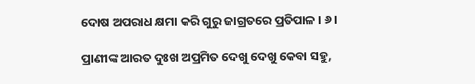ଦୋଷ ଅପରାଧ କ୍ଷମା କରି ଗୁରୁ ଜାଗ୍ରତରେ ପ୍ରତିପାଳ । ୬ ।

ପ୍ରାଣୀଙ୍କ ଆରତ ଦୁଃଖ ଅପ୍ରମିତ ଦେଖୁ ଦେଖୁ କେବା ସହୁ,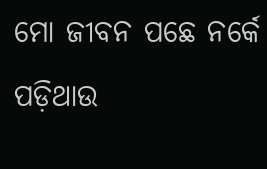ମୋ ଜୀବନ ପଛେ ନର୍କେ ପଡ଼ିଥାଉ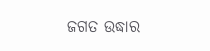ଜଗତ ଉଦ୍ଧାର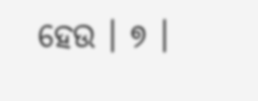ହେଉ । ୭ ।